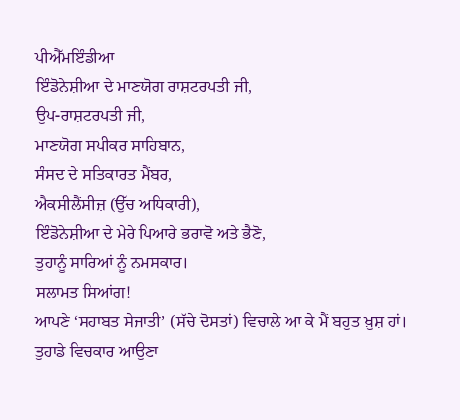ਪੀਐੱਮਇੰਡੀਆ
ਇੰਡੋਨੇਸ਼ੀਆ ਦੇ ਮਾਣਯੋਗ ਰਾਸ਼ਟਰਪਤੀ ਜੀ,
ਉਪ-ਰਾਸ਼ਟਰਪਤੀ ਜੀ,
ਮਾਣਯੋਗ ਸਪੀਕਰ ਸਾਹਿਬਾਨ,
ਸੰਸਦ ਦੇ ਸਤਿਕਾਰਤ ਮੈਂਬਰ,
ਐਕਸੀਲੈਂਸੀਜ਼ (ਉੱਚ ਅਧਿਕਾਰੀ),
ਇੰਡੋਨੇਸ਼ੀਆ ਦੇ ਮੇਰੇ ਪਿਆਰੇ ਭਰਾਵੋ ਅਤੇ ਭੈਣੋ,
ਤੁਹਾਨੂੰ ਸਾਰਿਆਂ ਨੂੰ ਨਮਸਕਾਰ।
ਸਲਾਮਤ ਸਿਆਂਗ!
ਆਪਣੇ ‘ਸਹਾਬਤ ਸੇਜਾਤੀ’ (ਸੱਚੇ ਦੋਸਤਾਂ) ਵਿਚਾਲੇ ਆ ਕੇ ਮੈਂ ਬਹੁਤ ਖ਼ੁਸ਼ ਹਾਂ।
ਤੁਹਾਡੇ ਵਿਚਕਾਰ ਆਉਣਾ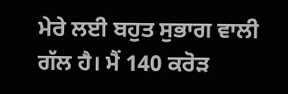ਮੇਰੇ ਲਈ ਬਹੁਤ ਸੁਭਾਗ ਵਾਲੀ ਗੱਲ ਹੈ। ਮੈਂ 140 ਕਰੋੜ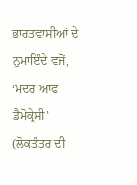ਭਾਰਤਵਾਸੀਆਂ ਦੇ ਨੁਮਾਇੰਦੇ ਵਜੋਂ, ‘ਮਦਰ ਆਫ ਡੈਮੋਕ੍ਰੇਸੀ’ (ਲੋਕਤੰਤਰ ਦੀ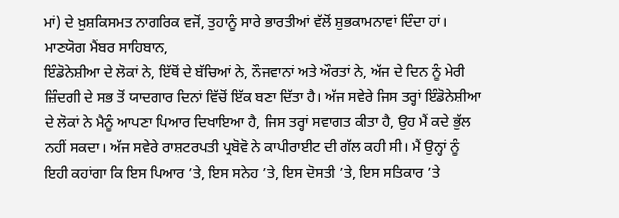ਮਾਂ) ਦੇ ਖ਼ੁਸ਼ਕਿਸਮਤ ਨਾਗਰਿਕ ਵਜੋਂ, ਤੁਹਾਨੂੰ ਸਾਰੇ ਭਾਰਤੀਆਂ ਵੱਲੋਂ ਸ਼ੁਭਕਾਮਨਾਵਾਂ ਦਿੰਦਾ ਹਾਂ।
ਮਾਣਯੋਗ ਮੈਂਬਰ ਸਾਹਿਬਾਨ,
ਇੰਡੋਨੇਸ਼ੀਆ ਦੇ ਲੋਕਾਂ ਨੇ, ਇੱਥੋਂ ਦੇ ਬੱਚਿਆਂ ਨੇ, ਨੌਜਵਾਨਾਂ ਅਤੇ ਔਰਤਾਂ ਨੇ, ਅੱਜ ਦੇ ਦਿਨ ਨੂੰ ਮੇਰੀ ਜ਼ਿੰਦਗੀ ਦੇ ਸਭ ਤੋਂ ਯਾਦਗਾਰ ਦਿਨਾਂ ਵਿੱਚੋਂ ਇੱਕ ਬਣਾ ਦਿੱਤਾ ਹੈ। ਅੱਜ ਸਵੇਰੇ ਜਿਸ ਤਰ੍ਹਾਂ ਇੰਡੋਨੇਸ਼ੀਆ ਦੇ ਲੋਕਾਂ ਨੇ ਮੈਨੂੰ ਆਪਣਾ ਪਿਆਰ ਦਿਖਾਇਆ ਹੈ, ਜਿਸ ਤਰ੍ਹਾਂ ਸਵਾਗਤ ਕੀਤਾ ਹੈ, ਉਹ ਮੈਂ ਕਦੇ ਭੁੱਲ ਨਹੀਂ ਸਕਦਾ। ਅੱਜ ਸਵੇਰੇ ਰਾਸ਼ਟਰਪਤੀ ਪ੍ਰਬੋਵੋ ਨੇ ਕਾਪੀਰਾਈਟ ਦੀ ਗੱਲ ਕਹੀ ਸੀ। ਮੈਂ ਉਨ੍ਹਾਂ ਨੂੰ ਇਹੀ ਕਹਾਂਗਾ ਕਿ ਇਸ ਪਿਆਰ ’ਤੇ, ਇਸ ਸਨੇਹ ’ਤੇ, ਇਸ ਦੋਸਤੀ ’ਤੇ, ਇਸ ਸਤਿਕਾਰ ’ਤੇ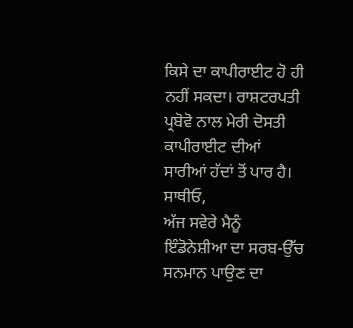ਕਿਸੇ ਦਾ ਕਾਪੀਰਾਈਟ ਹੋ ਹੀ ਨਹੀਂ ਸਕਦਾ। ਰਾਸ਼ਟਰਪਤੀ ਪ੍ਰਬੋਵੋ ਨਾਲ ਮੇਰੀ ਦੋਸਤੀ ਕਾਪੀਰਾਈਟ ਦੀਆਂ ਸਾਰੀਆਂ ਹੱਦਾਂ ਤੋਂ ਪਾਰ ਹੈ।
ਸਾਥੀਓ,
ਅੱਜ ਸਵੇਰੇ ਮੈਨੂੰ ਇੰਡੋਨੇਸ਼ੀਆ ਦਾ ਸਰਬ-ਉੱਚ ਸਨਮਾਨ ਪਾਉਣ ਦਾ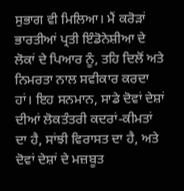ਸੁਭਾਗ ਵੀ ਮਿਲਿਆ। ਮੈਂ ਕਰੋੜਾਂ ਭਾਰਤੀਆਂ ਪ੍ਰਤੀ ਇੰਡੋਨੇਸ਼ੀਆ ਦੇ ਲੋਕਾਂ ਦੇ ਪਿਆਰ ਨੂੰ, ਤਹਿ ਦਿਲੋਂ ਅਤੇ ਨਿਮਰਤਾ ਨਾਲ ਸਵੀਕਾਰ ਕਰਦਾ ਹਾਂ। ਇਹ ਸਨਮਾਨ, ਸਾਡੇ ਦੋਵਾਂ ਦੇਸ਼ਾਂ ਦੀਆਂ ਲੋਕਤੰਤਰੀ ਕਦਰਾਂ-ਕੀਮਤਾਂ ਦਾ ਹੈ, ਸਾਂਝੀ ਵਿਰਾਸਤ ਦਾ ਹੈ, ਅਤੇ ਦੋਵਾਂ ਦੇਸ਼ਾਂ ਦੇ ਮਜ਼ਬੂਤ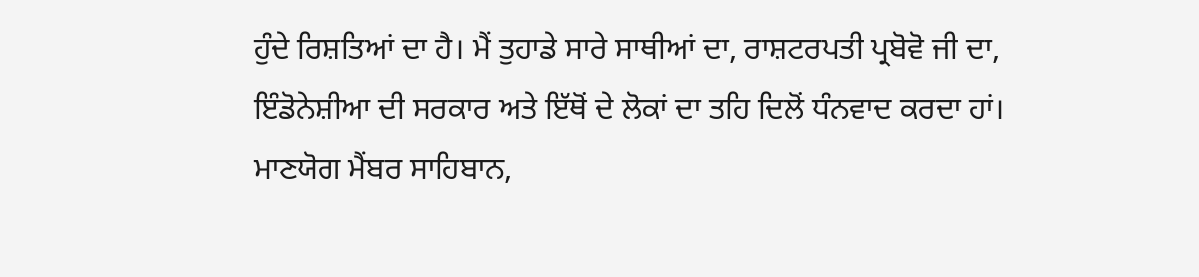ਹੁੰਦੇ ਰਿਸ਼ਤਿਆਂ ਦਾ ਹੈ। ਮੈਂ ਤੁਹਾਡੇ ਸਾਰੇ ਸਾਥੀਆਂ ਦਾ, ਰਾਸ਼ਟਰਪਤੀ ਪ੍ਰਬੋਵੋ ਜੀ ਦਾ, ਇੰਡੋਨੇਸ਼ੀਆ ਦੀ ਸਰਕਾਰ ਅਤੇ ਇੱਥੋਂ ਦੇ ਲੋਕਾਂ ਦਾ ਤਹਿ ਦਿਲੋਂ ਧੰਨਵਾਦ ਕਰਦਾ ਹਾਂ।
ਮਾਣਯੋਗ ਮੈਂਬਰ ਸਾਹਿਬਾਨ,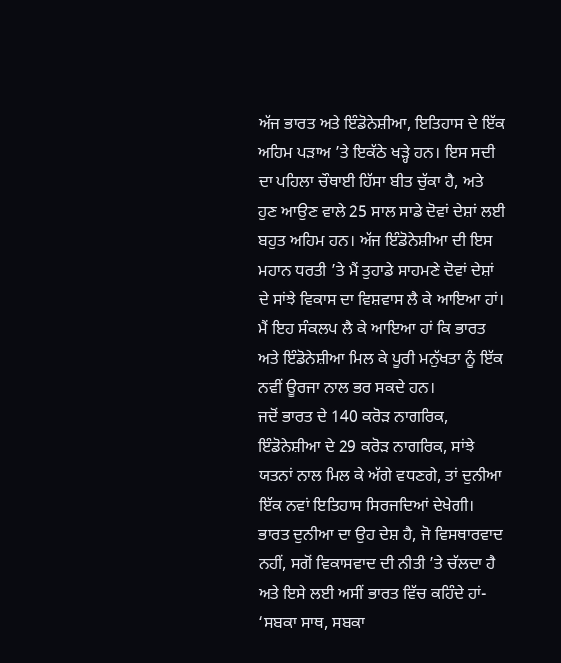ਅੱਜ ਭਾਰਤ ਅਤੇ ਇੰਡੋਨੇਸ਼ੀਆ, ਇਤਿਹਾਸ ਦੇ ਇੱਕ ਅਹਿਮ ਪੜਾਅ ’ਤੇ ਇਕੱਠੇ ਖੜ੍ਹੇ ਹਨ। ਇਸ ਸਦੀ ਦਾ ਪਹਿਲਾ ਚੌਥਾਈ ਹਿੱਸਾ ਬੀਤ ਚੁੱਕਾ ਹੈ, ਅਤੇ ਹੁਣ ਆਉਣ ਵਾਲੇ 25 ਸਾਲ ਸਾਡੇ ਦੋਵਾਂ ਦੇਸ਼ਾਂ ਲਈ ਬਹੁਤ ਅਹਿਮ ਹਨ। ਅੱਜ ਇੰਡੋਨੇਸ਼ੀਆ ਦੀ ਇਸ ਮਹਾਨ ਧਰਤੀ ’ਤੇ ਮੈਂ ਤੁਹਾਡੇ ਸਾਹਮਣੇ ਦੋਵਾਂ ਦੇਸ਼ਾਂ ਦੇ ਸਾਂਝੇ ਵਿਕਾਸ ਦਾ ਵਿਸ਼ਵਾਸ ਲੈ ਕੇ ਆਇਆ ਹਾਂ। ਮੈਂ ਇਹ ਸੰਕਲਪ ਲੈ ਕੇ ਆਇਆ ਹਾਂ ਕਿ ਭਾਰਤ ਅਤੇ ਇੰਡੋਨੇਸ਼ੀਆ ਮਿਲ ਕੇ ਪੂਰੀ ਮਨੁੱਖਤਾ ਨੂੰ ਇੱਕ ਨਵੀਂ ਊਰਜਾ ਨਾਲ ਭਰ ਸਕਦੇ ਹਨ।
ਜਦੋਂ ਭਾਰਤ ਦੇ 140 ਕਰੋੜ ਨਾਗਰਿਕ, ਇੰਡੋਨੇਸ਼ੀਆ ਦੇ 29 ਕਰੋੜ ਨਾਗਰਿਕ, ਸਾਂਝੇ ਯਤਨਾਂ ਨਾਲ ਮਿਲ ਕੇ ਅੱਗੇ ਵਧਣਗੇ, ਤਾਂ ਦੁਨੀਆ ਇੱਕ ਨਵਾਂ ਇਤਿਹਾਸ ਸਿਰਜਦਿਆਂ ਦੇਖੇਗੀ।
ਭਾਰਤ ਦੁਨੀਆ ਦਾ ਉਹ ਦੇਸ਼ ਹੈ, ਜੋ ਵਿਸਥਾਰਵਾਦ ਨਹੀਂ, ਸਗੋਂ ਵਿਕਾਸਵਾਦ ਦੀ ਨੀਤੀ ’ਤੇ ਚੱਲਦਾ ਹੈ ਅਤੇ ਇਸੇ ਲਈ ਅਸੀਂ ਭਾਰਤ ਵਿੱਚ ਕਹਿੰਦੇ ਹਾਂ- ‘ਸਬਕਾ ਸਾਥ, ਸਬਕਾ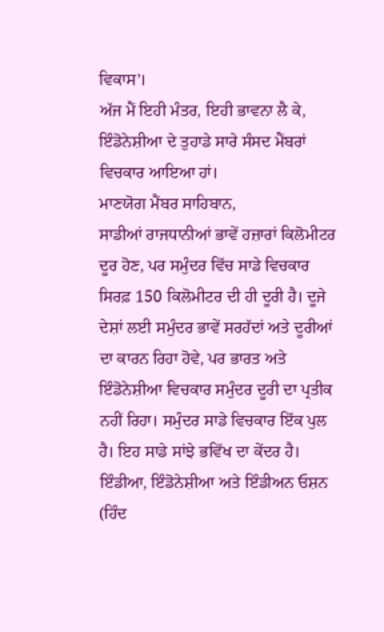ਵਿਕਾਸ’।
ਅੱਜ ਮੈਂ ਇਹੀ ਮੰਤਰ, ਇਹੀ ਭਾਵਨਾ ਲੈ ਕੇ, ਇੰਡੋਨੇਸ਼ੀਆ ਦੇ ਤੁਹਾਡੇ ਸਾਰੇ ਸੰਸਦ ਮੈਂਬਰਾਂ ਵਿਚਕਾਰ ਆਇਆ ਹਾਂ।
ਮਾਣਯੋਗ ਮੈਂਬਰ ਸਾਹਿਬਾਨ,
ਸਾਡੀਆਂ ਰਾਜਧਾਨੀਆਂ ਭਾਵੇਂ ਹਜ਼ਾਰਾਂ ਕਿਲੋਮੀਟਰ ਦੂਰ ਹੋਣ, ਪਰ ਸਮੁੰਦਰ ਵਿੱਚ ਸਾਡੇ ਵਿਚਕਾਰ ਸਿਰਫ਼ 150 ਕਿਲੋਮੀਟਰ ਦੀ ਹੀ ਦੂਰੀ ਹੈ। ਦੂਜੇ ਦੇਸ਼ਾਂ ਲਈ ਸਮੁੰਦਰ ਭਾਵੇਂ ਸਰਹੱਦਾਂ ਅਤੇ ਦੂਰੀਆਂ ਦਾ ਕਾਰਨ ਰਿਹਾ ਹੋਵੇ, ਪਰ ਭਾਰਤ ਅਤੇ ਇੰਡੋਨੇਸ਼ੀਆ ਵਿਚਕਾਰ ਸਮੁੰਦਰ ਦੂਰੀ ਦਾ ਪ੍ਰਤੀਕ ਨਹੀਂ ਰਿਹਾ। ਸਮੁੰਦਰ ਸਾਡੇ ਵਿਚਕਾਰ ਇੱਕ ਪੁਲ ਹੈ। ਇਹ ਸਾਡੇ ਸਾਂਝੇ ਭਵਿੱਖ ਦਾ ਕੇਂਦਰ ਹੈ।
ਇੰਡੀਆ, ਇੰਡੋਨੇਸ਼ੀਆ ਅਤੇ ਇੰਡੀਅਨ ਓਸ਼ਨ (ਹਿੰਦ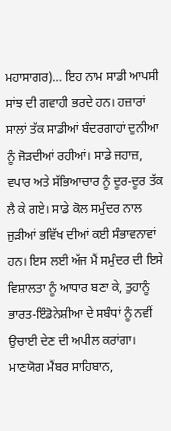ਮਹਾਸਾਗਰ)… ਇਹ ਨਾਮ ਸਾਡੀ ਆਪਸੀ ਸਾਂਝ ਦੀ ਗਵਾਹੀ ਭਰਦੇ ਹਨ। ਹਜ਼ਾਰਾਂ ਸਾਲਾਂ ਤੱਕ ਸਾਡੀਆਂ ਬੰਦਰਗਾਹਾਂ ਦੁਨੀਆ ਨੂੰ ਜੋੜਦੀਆਂ ਰਹੀਆਂ। ਸਾਡੇ ਜਹਾਜ਼, ਵਪਾਰ ਅਤੇ ਸੱਭਿਆਚਾਰ ਨੂੰ ਦੂਰ-ਦੂਰ ਤੱਕ ਲੈ ਕੇ ਗਏ। ਸਾਡੇ ਕੋਲ ਸਮੁੰਦਰ ਨਾਲ ਜੁੜੀਆਂ ਭਵਿੱਖ ਦੀਆਂ ਕਈ ਸੰਭਾਵਨਾਵਾਂ ਹਨ। ਇਸ ਲਈ ਅੱਜ ਮੈਂ ਸਮੁੰਦਰ ਦੀ ਇਸੇ ਵਿਸ਼ਾਲਤਾ ਨੂੰ ਆਧਾਰ ਬਣਾ ਕੇ, ਤੁਹਾਨੂੰ ਭਾਰਤ-ਇੰਡੋਨੇਸ਼ੀਆ ਦੇ ਸਬੰਧਾਂ ਨੂੰ ਨਵੀਂ ਉਚਾਈ ਦੇਣ ਦੀ ਅਪੀਲ ਕਰਾਂਗਾ।
ਮਾਣਯੋਗ ਮੈਂਬਰ ਸਾਹਿਬਾਨ,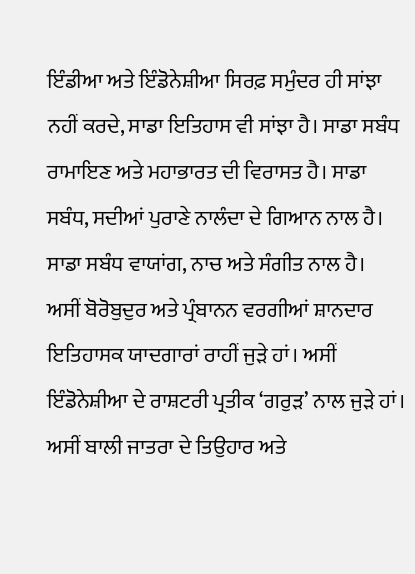ਇੰਡੀਆ ਅਤੇ ਇੰਡੋਨੇਸ਼ੀਆ ਸਿਰਫ਼ ਸਮੁੰਦਰ ਹੀ ਸਾਂਝਾ ਨਹੀਂ ਕਰਦੇ, ਸਾਡਾ ਇਤਿਹਾਸ ਵੀ ਸਾਂਝਾ ਹੈ। ਸਾਡਾ ਸਬੰਧ ਰਾਮਾਇਣ ਅਤੇ ਮਹਾਭਾਰਤ ਦੀ ਵਿਰਾਸਤ ਹੈ। ਸਾਡਾ ਸਬੰਧ, ਸਦੀਆਂ ਪੁਰਾਣੇ ਨਾਲੰਦਾ ਦੇ ਗਿਆਨ ਨਾਲ ਹੈ। ਸਾਡਾ ਸਬੰਧ ਵਾਯਾਂਗ, ਨਾਚ ਅਤੇ ਸੰਗੀਤ ਨਾਲ ਹੈ।
ਅਸੀਂ ਬੋਰੋਬੁਦੁਰ ਅਤੇ ਪ੍ਰੰਬਾਨਨ ਵਰਗੀਆਂ ਸ਼ਾਨਦਾਰ ਇਤਿਹਾਸਕ ਯਾਦਗਾਰਾਂ ਰਾਹੀਂ ਜੁੜੇ ਹਾਂ। ਅਸੀਂ ਇੰਡੋਨੇਸ਼ੀਆ ਦੇ ਰਾਸ਼ਟਰੀ ਪ੍ਰਤੀਕ ‘ਗਰੁੜ’ ਨਾਲ ਜੁੜੇ ਹਾਂ। ਅਸੀਂ ਬਾਲੀ ਜਾਤਰਾ ਦੇ ਤਿਉਹਾਰ ਅਤੇ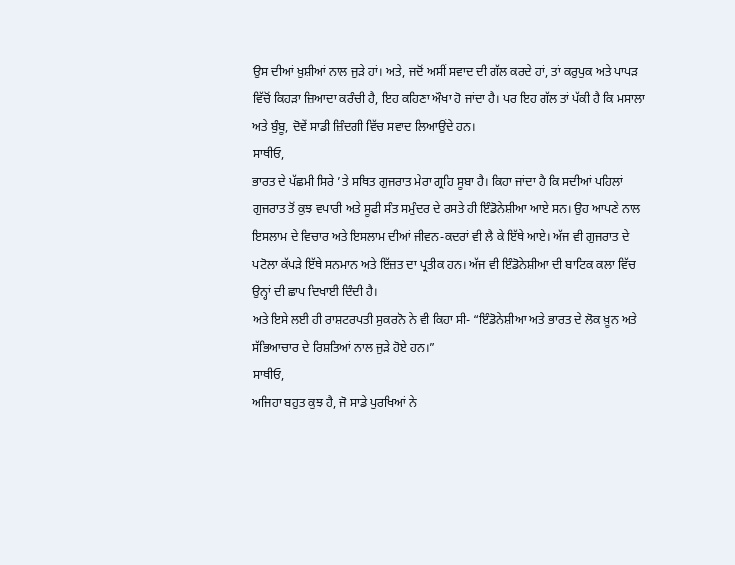ਉਸ ਦੀਆਂ ਖ਼ੁਸ਼ੀਆਂ ਨਾਲ ਜੁੜੇ ਹਾਂ। ਅਤੇ, ਜਦੋਂ ਅਸੀਂ ਸਵਾਦ ਦੀ ਗੱਲ ਕਰਦੇ ਹਾਂ, ਤਾਂ ਕਰੁਪੁਕ ਅਤੇ ਪਾਪੜ ਵਿੱਚੋਂ ਕਿਹੜਾ ਜ਼ਿਆਦਾ ਕਰੰਚੀ ਹੈ, ਇਹ ਕਹਿਣਾ ਔਖਾ ਹੋ ਜਾਂਦਾ ਹੈ। ਪਰ ਇਹ ਗੱਲ ਤਾਂ ਪੱਕੀ ਹੈ ਕਿ ਮਸਾਲਾ ਅਤੇ ਬੁੰਬੂ, ਦੋਵੇਂ ਸਾਡੀ ਜ਼ਿੰਦਗੀ ਵਿੱਚ ਸਵਾਦ ਲਿਆਉਂਦੇ ਹਨ।
ਸਾਥੀਓ,
ਭਾਰਤ ਦੇ ਪੱਛਮੀ ਸਿਰੇ ’ਤੇ ਸਥਿਤ ਗੁਜਰਾਤ ਮੇਰਾ ਗ੍ਰਹਿ ਸੂਬਾ ਹੈ। ਕਿਹਾ ਜਾਂਦਾ ਹੈ ਕਿ ਸਦੀਆਂ ਪਹਿਲਾਂ ਗੁਜਰਾਤ ਤੋਂ ਕੁਝ ਵਪਾਰੀ ਅਤੇ ਸੂਫੀ ਸੰਤ ਸਮੁੰਦਰ ਦੇ ਰਸਤੇ ਹੀ ਇੰਡੋਨੇਸ਼ੀਆ ਆਏ ਸਨ। ਉਹ ਆਪਣੇ ਨਾਲ ਇਸਲਾਮ ਦੇ ਵਿਚਾਰ ਅਤੇ ਇਸਲਾਮ ਦੀਆਂ ਜੀਵਨ-ਕਦਰਾਂ ਵੀ ਲੈ ਕੇ ਇੱਥੇ ਆਏ। ਅੱਜ ਵੀ ਗੁਜਰਾਤ ਦੇ ਪਟੋਲਾ ਕੱਪੜੇ ਇੱਥੇ ਸਨਮਾਨ ਅਤੇ ਇੱਜ਼ਤ ਦਾ ਪ੍ਰਤੀਕ ਹਨ। ਅੱਜ ਵੀ ਇੰਡੋਨੇਸ਼ੀਆ ਦੀ ਬਾਟਿਕ ਕਲਾ ਵਿੱਚ ਉਨ੍ਹਾਂ ਦੀ ਛਾਪ ਦਿਖਾਈ ਦਿੰਦੀ ਹੈ।
ਅਤੇ ਇਸੇ ਲਈ ਹੀ ਰਾਸ਼ਟਰਪਤੀ ਸੁਕਰਨੋ ਨੇ ਵੀ ਕਿਹਾ ਸੀ- “ਇੰਡੋਨੇਸ਼ੀਆ ਅਤੇ ਭਾਰਤ ਦੇ ਲੋਕ ਖ਼ੂਨ ਅਤੇ ਸੱਭਿਆਚਾਰ ਦੇ ਰਿਸ਼ਤਿਆਂ ਨਾਲ ਜੁੜੇ ਹੋਏ ਹਨ।”
ਸਾਥੀਓ,
ਅਜਿਹਾ ਬਹੁਤ ਕੁਝ ਹੈ, ਜੋ ਸਾਡੇ ਪੁਰਖਿਆਂ ਨੇ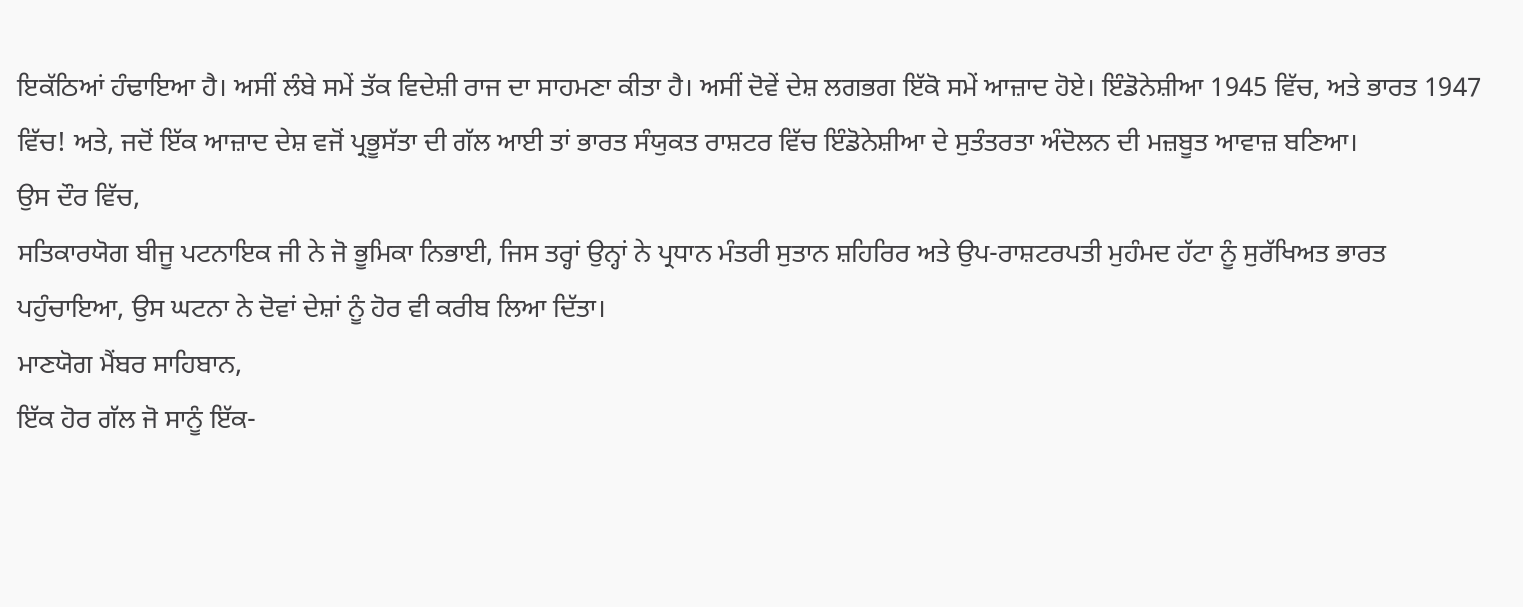ਇਕੱਠਿਆਂ ਹੰਢਾਇਆ ਹੈ। ਅਸੀਂ ਲੰਬੇ ਸਮੇਂ ਤੱਕ ਵਿਦੇਸ਼ੀ ਰਾਜ ਦਾ ਸਾਹਮਣਾ ਕੀਤਾ ਹੈ। ਅਸੀਂ ਦੋਵੇਂ ਦੇਸ਼ ਲਗਭਗ ਇੱਕੋ ਸਮੇਂ ਆਜ਼ਾਦ ਹੋਏ। ਇੰਡੋਨੇਸ਼ੀਆ 1945 ਵਿੱਚ, ਅਤੇ ਭਾਰਤ 1947 ਵਿੱਚ! ਅਤੇ, ਜਦੋਂ ਇੱਕ ਆਜ਼ਾਦ ਦੇਸ਼ ਵਜੋਂ ਪ੍ਰਭੂਸੱਤਾ ਦੀ ਗੱਲ ਆਈ ਤਾਂ ਭਾਰਤ ਸੰਯੁਕਤ ਰਾਸ਼ਟਰ ਵਿੱਚ ਇੰਡੋਨੇਸ਼ੀਆ ਦੇ ਸੁਤੰਤਰਤਾ ਅੰਦੋਲਨ ਦੀ ਮਜ਼ਬੂਤ ਆਵਾਜ਼ ਬਣਿਆ।
ਉਸ ਦੌਰ ਵਿੱਚ,
ਸਤਿਕਾਰਯੋਗ ਬੀਜੂ ਪਟਨਾਇਕ ਜੀ ਨੇ ਜੋ ਭੂਮਿਕਾ ਨਿਭਾਈ, ਜਿਸ ਤਰ੍ਹਾਂ ਉਨ੍ਹਾਂ ਨੇ ਪ੍ਰਧਾਨ ਮੰਤਰੀ ਸੁਤਾਨ ਸ਼ਹਿਰਿਰ ਅਤੇ ਉਪ-ਰਾਸ਼ਟਰਪਤੀ ਮੁਹੰਮਦ ਹੱਟਾ ਨੂੰ ਸੁਰੱਖਿਅਤ ਭਾਰਤ ਪਹੁੰਚਾਇਆ, ਉਸ ਘਟਨਾ ਨੇ ਦੋਵਾਂ ਦੇਸ਼ਾਂ ਨੂੰ ਹੋਰ ਵੀ ਕਰੀਬ ਲਿਆ ਦਿੱਤਾ।
ਮਾਣਯੋਗ ਮੈਂਬਰ ਸਾਹਿਬਾਨ,
ਇੱਕ ਹੋਰ ਗੱਲ ਜੋ ਸਾਨੂੰ ਇੱਕ-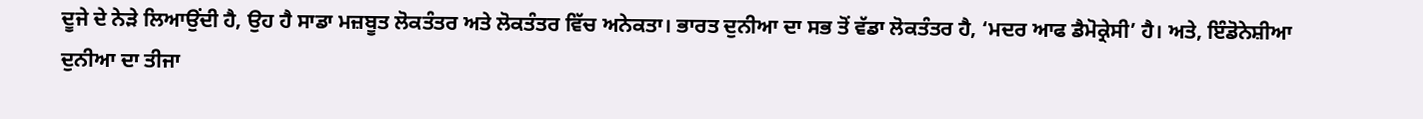ਦੂਜੇ ਦੇ ਨੇੜੇ ਲਿਆਉਂਦੀ ਹੈ, ਉਹ ਹੈ ਸਾਡਾ ਮਜ਼ਬੂਤ ਲੋਕਤੰਤਰ ਅਤੇ ਲੋਕਤੰਤਰ ਵਿੱਚ ਅਨੇਕਤਾ। ਭਾਰਤ ਦੁਨੀਆ ਦਾ ਸਭ ਤੋਂ ਵੱਡਾ ਲੋਕਤੰਤਰ ਹੈ, ‘ਮਦਰ ਆਫ ਡੈਮੋਕ੍ਰੇਸੀ’ ਹੈ। ਅਤੇ, ਇੰਡੋਨੇਸ਼ੀਆ ਦੁਨੀਆ ਦਾ ਤੀਜਾ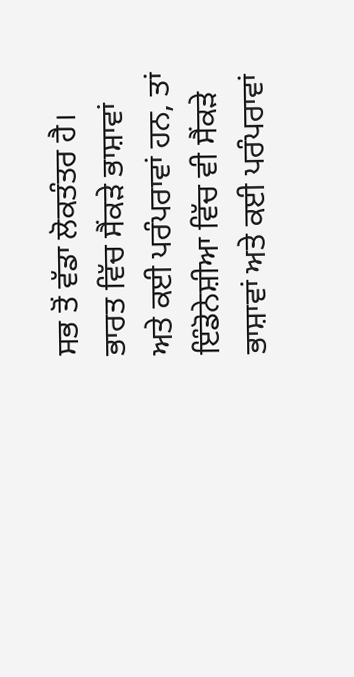ਸਭ ਤੋਂ ਵੱਡਾ ਲੋਕਤੰਤਰ ਹੈ।
ਭਾਰਤ ਵਿੱਚ ਸੈਂਕੜੇ ਭਾਸ਼ਾਵਾਂ ਅਤੇ ਕਈ ਪਰੰਪਰਾਵਾਂ ਹਨ, ਤਾਂ ਇੰਡੋਨੇਸ਼ੀਆ ਵਿੱਚ ਵੀ ਸੈਂਕੜੇ ਭਾਸ਼ਾਵਾਂ ਅਤੇ ਕਈ ਪਰੰਪਰਾਵਾਂ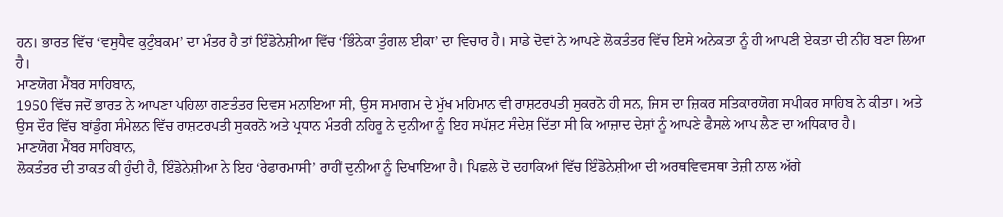ਹਨ। ਭਾਰਤ ਵਿੱਚ ‘ਵਸੁਧੈਵ ਕੁਟੁੰਬਕਮ’ ਦਾ ਮੰਤਰ ਹੈ ਤਾਂ ਇੰਡੋਨੇਸ਼ੀਆ ਵਿੱਚ ‘ਭਿੰਨੇਕਾ ਤੁੰਗਲ ਈਕਾ’ ਦਾ ਵਿਚਾਰ ਹੈ। ਸਾਡੇ ਦੋਵਾਂ ਨੇ ਆਪਣੇ ਲੋਕਤੰਤਰ ਵਿੱਚ ਇਸੇ ਅਨੇਕਤਾ ਨੂੰ ਹੀ ਆਪਣੀ ਏਕਤਾ ਦੀ ਨੀਂਹ ਬਣਾ ਲਿਆ ਹੈ।
ਮਾਣਯੋਗ ਮੈਂਬਰ ਸਾਹਿਬਾਨ,
1950 ਵਿੱਚ ਜਦੋਂ ਭਾਰਤ ਨੇ ਆਪਣਾ ਪਹਿਲਾ ਗਣਤੰਤਰ ਦਿਵਸ ਮਨਾਇਆ ਸੀ, ਉਸ ਸਮਾਗਮ ਦੇ ਮੁੱਖ ਮਹਿਮਾਨ ਵੀ ਰਾਸ਼ਟਰਪਤੀ ਸੁਕਰਨੋ ਹੀ ਸਨ, ਜਿਸ ਦਾ ਜ਼ਿਕਰ ਸਤਿਕਾਰਯੋਗ ਸਪੀਕਰ ਸਾਹਿਬ ਨੇ ਕੀਤਾ। ਅਤੇ ਉਸ ਦੌਰ ਵਿੱਚ ਬਾਂਡੁੰਗ ਸੰਮੇਲਨ ਵਿੱਚ ਰਾਸ਼ਟਰਪਤੀ ਸੁਕਰਨੋ ਅਤੇ ਪ੍ਰਧਾਨ ਮੰਤਰੀ ਨਹਿਰੂ ਨੇ ਦੁਨੀਆ ਨੂੰ ਇਹ ਸਪੱਸ਼ਟ ਸੰਦੇਸ਼ ਦਿੱਤਾ ਸੀ ਕਿ ਆਜ਼ਾਦ ਦੇਸ਼ਾਂ ਨੂੰ ਆਪਣੇ ਫੈਸਲੇ ਆਪ ਲੈਣ ਦਾ ਅਧਿਕਾਰ ਹੈ।
ਮਾਣਯੋਗ ਮੈਂਬਰ ਸਾਹਿਬਾਨ,
ਲੋਕਤੰਤਰ ਦੀ ਤਾਕਤ ਕੀ ਹੁੰਦੀ ਹੈ, ਇੰਡੋਨੇਸ਼ੀਆ ਨੇ ਇਹ ‘ਰੇਫਾਰਮਾਸੀ’ ਰਾਹੀਂ ਦੁਨੀਆ ਨੂੰ ਦਿਖਾਇਆ ਹੈ। ਪਿਛਲੇ ਦੋ ਦਹਾਕਿਆਂ ਵਿੱਚ ਇੰਡੋਨੇਸ਼ੀਆ ਦੀ ਅਰਥਵਿਵਸਥਾ ਤੇਜ਼ੀ ਨਾਲ ਅੱਗੇ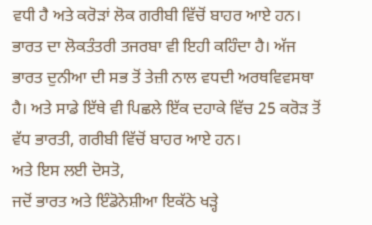ਵਧੀ ਹੈ ਅਤੇ ਕਰੋੜਾਂ ਲੋਕ ਗਰੀਬੀ ਵਿੱਚੋਂ ਬਾਹਰ ਆਏ ਹਨ।
ਭਾਰਤ ਦਾ ਲੋਕਤੰਤਰੀ ਤਜਰਬਾ ਵੀ ਇਹੀ ਕਹਿੰਦਾ ਹੈ। ਅੱਜ ਭਾਰਤ ਦੁਨੀਆ ਦੀ ਸਭ ਤੋਂ ਤੇਜ਼ੀ ਨਾਲ ਵਧਦੀ ਅਰਥਵਿਵਸਥਾ ਹੈ। ਅਤੇ ਸਾਡੇ ਇੱਥੇ ਵੀ ਪਿਛਲੇ ਇੱਕ ਦਹਾਕੇ ਵਿੱਚ 25 ਕਰੋੜ ਤੋਂ ਵੱਧ ਭਾਰਤੀ, ਗਰੀਬੀ ਵਿੱਚੋਂ ਬਾਹਰ ਆਏ ਹਨ।
ਅਤੇ ਇਸ ਲਈ ਦੋਸਤੋ,
ਜਦੋਂ ਭਾਰਤ ਅਤੇ ਇੰਡੋਨੇਸ਼ੀਆ ਇਕੱਠੇ ਖੜ੍ਹੇ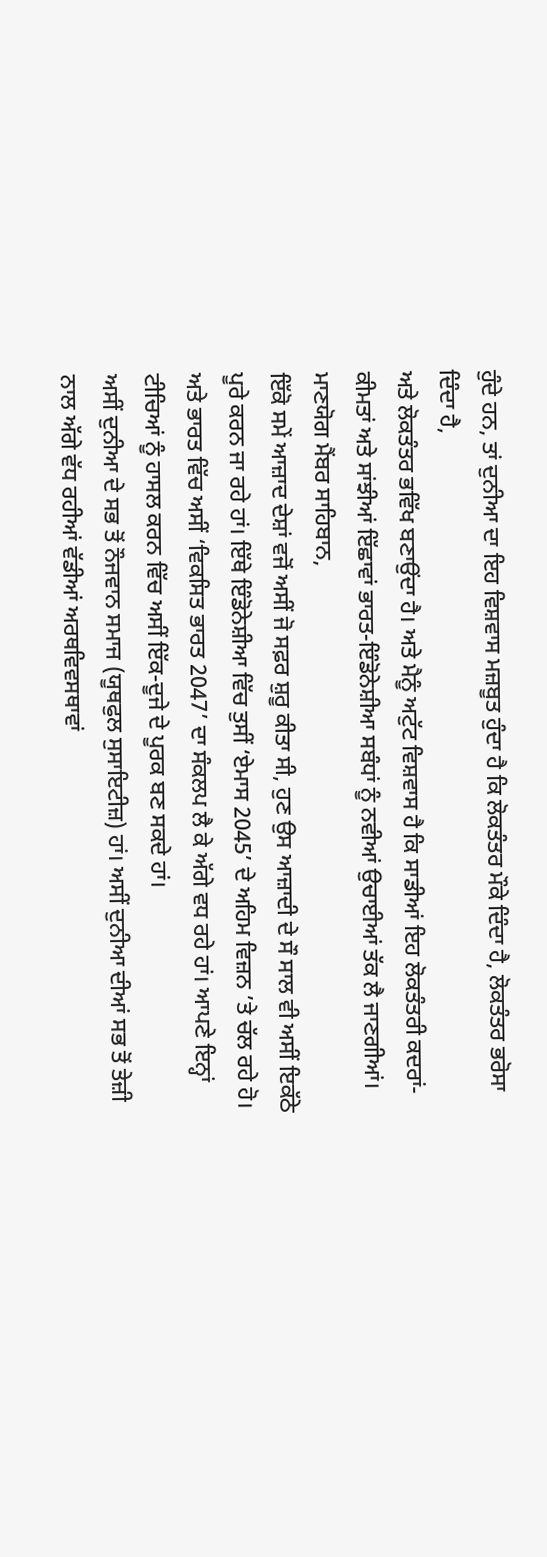ਹੁੰਦੇ ਹਨ, ਤਾਂ ਦੁਨੀਆ ਦਾ ਇਹ ਵਿਸ਼ਵਾਸ ਮਜ਼ਬੂਤ ਹੁੰਦਾ ਹੈ ਕਿ ਲੋਕਤੰਤਰ ਮੌਕੇ ਦਿੰਦਾ ਹੈ, ਲੋਕਤੰਤਰ ਭਰੋਸਾ ਦਿੰਦਾ ਹੈ,
ਅਤੇ ਲੋਕਤੰਤਰ ਭਵਿੱਖ ਬਣਾਉਂਦਾ ਹੈ। ਅਤੇ ਮੈਨੂੰ ਅਟੁੱਟ ਵਿਸ਼ਵਾਸ ਹੈ ਕਿ ਸਾਡੀਆਂ ਇਹ ਲੋਕਤੰਤਰੀ ਕਦਰਾਂ-ਕੀਮਤਾਂ ਅਤੇ ਸਾਂਝੀਆਂ ਇੱਛਾਵਾਂ ਭਾਰਤ-ਇੰਡੋਨੇਸ਼ੀਆ ਸਬੰਧਾਂ ਨੂੰ ਨਵੀਆਂ ਉਚਾਈਆਂ ਤੱਕ ਲੈ ਜਾਣਗੀਆਂ।
ਮਾਣਯੋਗ ਮੈਂਬਰ ਸਾਹਿਬਾਨ,
ਇੱਕੋ ਸਮੇਂ ਆਜ਼ਾਦ ਦੇਸ਼ਾਂ ਵਜੋਂ ਅਸੀਂ ਜੋ ਸਫ਼ਰ ਸ਼ੁਰੂ ਕੀਤਾ ਸੀ, ਹੁਣ ਉਸ ਆਜ਼ਾਦੀ ਦੇ ਸੌ ਸਾਲ ਵੀ ਅਸੀਂ ਇਕੱਠੇ ਪੂਰੇ ਕਰਨ ਜਾ ਰਹੇ ਹਾਂ। ਇੱਥੇ ਇੰਡੋਨੇਸ਼ੀਆ ਵਿੱਚ ਤੁਸੀਂ ‘ਏਮਾਸ 2045’ ਦੇ ਅਹਿਮ ਵਿਜ਼ਨ ’ਤੇ ਚੱਲ ਰਹੇ ਹੋ। ਅਤੇ ਭਾਰਤ ਵਿੱਚ ਅਸੀਂ ‘ਵਿਕਸਿਤ ਭਾਰਤ 2047’ ਦਾ ਸੰਕਲਪ ਲੈ ਕੇ ਅੱਗੇ ਵਧ ਰਹੇ ਹਾਂ। ਆਪਣੇ ਇਨ੍ਹਾਂ ਟੀਚਿਆਂ ਨੂੰ ਹਾਸਲ ਕਰਨ ਵਿੱਚ ਅਸੀਂ ਇੱਕ-ਦੂਜੇ ਦੇ ਪੂਰਕ ਬਣ ਸਕਦੇ ਹਾਂ।
ਅਸੀਂ ਦੁਨੀਆ ਦੇ ਸਭ ਤੋਂ ਨੌਜਵਾਨ ਸਮਾਜ (ਯੂਥਫੁਲ ਸੁਸਾਇਟੀਜ਼) ਹਾਂ। ਅਸੀਂ ਦੁਨੀਆ ਦੀਆਂ ਸਭ ਤੋਂ ਤੇਜ਼ੀ ਨਾਲ ਅੱਗੇ ਵੱਧ ਰਹੀਆਂ ਵੱਡੀਆਂ ਅਰਥਵਿਵਸਥਾਵਾਂ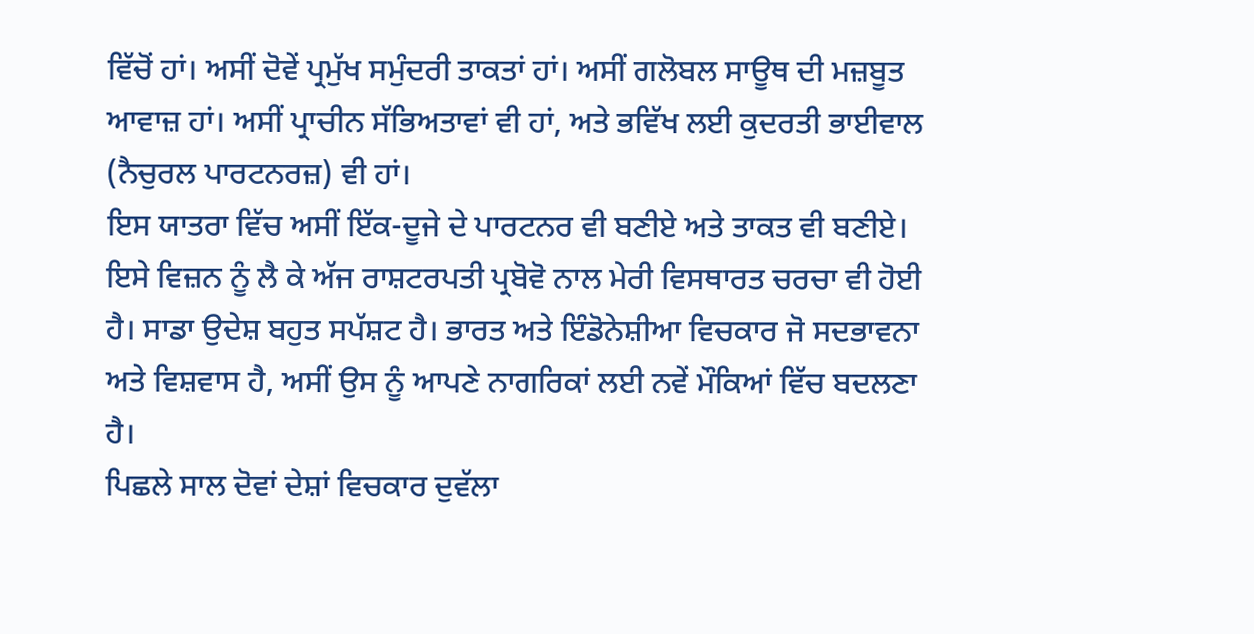ਵਿੱਚੋਂ ਹਾਂ। ਅਸੀਂ ਦੋਵੇਂ ਪ੍ਰਮੁੱਖ ਸਮੁੰਦਰੀ ਤਾਕਤਾਂ ਹਾਂ। ਅਸੀਂ ਗਲੋਬਲ ਸਾਊਥ ਦੀ ਮਜ਼ਬੂਤ ਆਵਾਜ਼ ਹਾਂ। ਅਸੀਂ ਪ੍ਰਾਚੀਨ ਸੱਭਿਅਤਾਵਾਂ ਵੀ ਹਾਂ, ਅਤੇ ਭਵਿੱਖ ਲਈ ਕੁਦਰਤੀ ਭਾਈਵਾਲ (ਨੈਚੁਰਲ ਪਾਰਟਨਰਜ਼) ਵੀ ਹਾਂ।
ਇਸ ਯਾਤਰਾ ਵਿੱਚ ਅਸੀਂ ਇੱਕ-ਦੂਜੇ ਦੇ ਪਾਰਟਨਰ ਵੀ ਬਣੀਏ ਅਤੇ ਤਾਕਤ ਵੀ ਬਣੀਏ। ਇਸੇ ਵਿਜ਼ਨ ਨੂੰ ਲੈ ਕੇ ਅੱਜ ਰਾਸ਼ਟਰਪਤੀ ਪ੍ਰਬੋਵੋ ਨਾਲ ਮੇਰੀ ਵਿਸਥਾਰਤ ਚਰਚਾ ਵੀ ਹੋਈ ਹੈ। ਸਾਡਾ ਉਦੇਸ਼ ਬਹੁਤ ਸਪੱਸ਼ਟ ਹੈ। ਭਾਰਤ ਅਤੇ ਇੰਡੋਨੇਸ਼ੀਆ ਵਿਚਕਾਰ ਜੋ ਸਦਭਾਵਨਾ ਅਤੇ ਵਿਸ਼ਵਾਸ ਹੈ, ਅਸੀਂ ਉਸ ਨੂੰ ਆਪਣੇ ਨਾਗਰਿਕਾਂ ਲਈ ਨਵੇਂ ਮੌਕਿਆਂ ਵਿੱਚ ਬਦਲਣਾ ਹੈ।
ਪਿਛਲੇ ਸਾਲ ਦੋਵਾਂ ਦੇਸ਼ਾਂ ਵਿਚਕਾਰ ਦੁਵੱਲਾ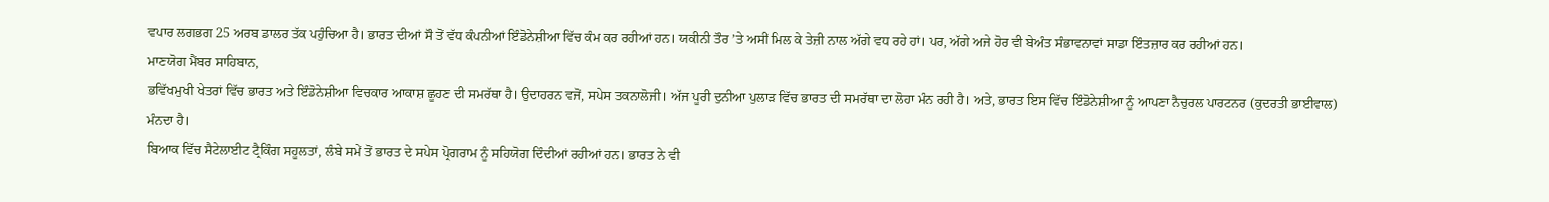ਵਪਾਰ ਲਗਭਗ 25 ਅਰਬ ਡਾਲਰ ਤੱਕ ਪਹੁੰਚਿਆ ਹੈ। ਭਾਰਤ ਦੀਆਂ ਸੌ ਤੋਂ ਵੱਧ ਕੰਪਨੀਆਂ ਇੰਡੋਨੇਸ਼ੀਆ ਵਿੱਚ ਕੰਮ ਕਰ ਰਹੀਆਂ ਹਨ। ਯਕੀਨੀ ਤੌਰ ’ਤੇ ਅਸੀਂ ਮਿਲ ਕੇ ਤੇਜ਼ੀ ਨਾਲ ਅੱਗੇ ਵਧ ਰਹੇ ਹਾਂ। ਪਰ, ਅੱਗੇ ਅਜੇ ਹੋਰ ਵੀ ਬੇਅੰਤ ਸੰਭਾਵਨਾਵਾਂ ਸਾਡਾ ਇੰਤਜ਼ਾਰ ਕਰ ਰਹੀਆਂ ਹਨ।
ਮਾਣਯੋਗ ਮੈਂਬਰ ਸਾਹਿਬਾਨ,
ਭਵਿੱਖਮੁਖੀ ਖੇਤਰਾਂ ਵਿੱਚ ਭਾਰਤ ਅਤੇ ਇੰਡੋਨੇਸ਼ੀਆ ਵਿਚਕਾਰ ਆਕਾਸ਼ ਛੂਹਣ ਦੀ ਸਮਰੱਥਾ ਹੈ। ਉਦਾਹਰਨ ਵਜੋਂ, ਸਪੇਸ ਤਕਨਾਲੋਜੀ। ਅੱਜ ਪੂਰੀ ਦੁਨੀਆ ਪੁਲਾੜ ਵਿੱਚ ਭਾਰਤ ਦੀ ਸਮਰੱਥਾ ਦਾ ਲੋਹਾ ਮੰਨ ਰਹੀ ਹੈ। ਅਤੇ, ਭਾਰਤ ਇਸ ਵਿੱਚ ਇੰਡੋਨੇਸ਼ੀਆ ਨੂੰ ਆਪਣਾ ਨੈਚੁਰਲ ਪਾਰਟਨਰ (ਕੁਦਰਤੀ ਭਾਈਵਾਲ) ਮੰਨਦਾ ਹੈ।
ਬਿਆਕ ਵਿੱਚ ਸੈਟੇਲਾਈਟ ਟ੍ਰੈਕਿੰਗ ਸਹੂਲਤਾਂ, ਲੰਬੇ ਸਮੇਂ ਤੋਂ ਭਾਰਤ ਦੇ ਸਪੇਸ ਪ੍ਰੋਗਰਾਮ ਨੂੰ ਸਹਿਯੋਗ ਦਿੰਦੀਆਂ ਰਹੀਆਂ ਹਨ। ਭਾਰਤ ਨੇ ਵੀ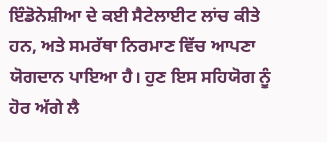ਇੰਡੋਨੇਸ਼ੀਆ ਦੇ ਕਈ ਸੈਟੇਲਾਈਟ ਲਾਂਚ ਕੀਤੇ ਹਨ, ਅਤੇ ਸਮਰੱਥਾ ਨਿਰਮਾਣ ਵਿੱਚ ਆਪਣਾ ਯੋਗਦਾਨ ਪਾਇਆ ਹੈ। ਹੁਣ ਇਸ ਸਹਿਯੋਗ ਨੂੰ ਹੋਰ ਅੱਗੇ ਲੈ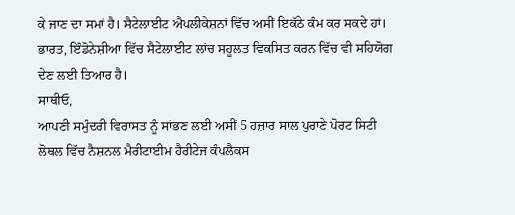ਕੇ ਜਾਣ ਦਾ ਸਮਾਂ ਹੈ। ਸੈਟੇਲਾਈਟ ਐਪਲੀਕੇਸ਼ਨਾਂ ਵਿੱਚ ਅਸੀਂ ਇਕੱਠੇ ਕੰਮ ਕਰ ਸਕਦੇ ਹਾਂ। ਭਾਰਤ, ਇੰਡੋਨੇਸ਼ੀਆ ਵਿੱਚ ਸੈਟੇਲਾਈਟ ਲਾਂਚ ਸਹੂਲਤ ਵਿਕਸਿਤ ਕਰਨ ਵਿੱਚ ਵੀ ਸਹਿਯੋਗ ਦੇਣ ਲਈ ਤਿਆਰ ਹੈ।
ਸਾਥੀਓ,
ਆਪਣੀ ਸਮੁੰਦਰੀ ਵਿਰਾਸਤ ਨੂੰ ਸਾਂਭਣ ਲਈ ਅਸੀਂ 5 ਹਜ਼ਾਰ ਸਾਲ ਪੁਰਾਣੇ ਪੋਰਟ ਸਿਟੀ ਲੋਥਲ ਵਿੱਚ ਨੈਸ਼ਨਲ ਮੈਰੀਟਾਈਮ ਹੈਰੀਟੇਜ ਕੰਪਲੈਕਸ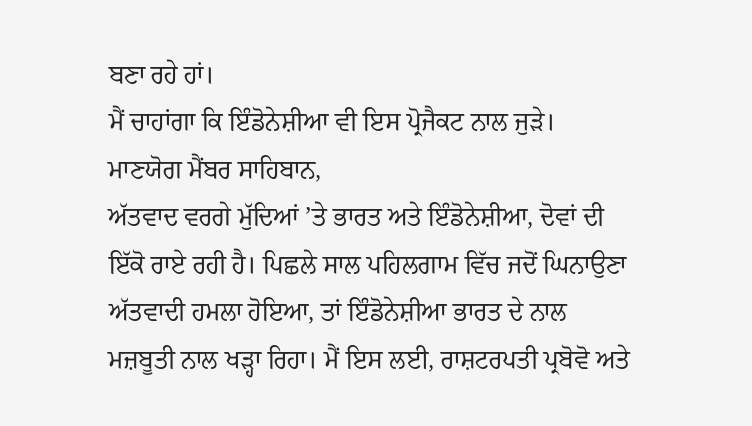ਬਣਾ ਰਹੇ ਹਾਂ।
ਮੈਂ ਚਾਹਾਂਗਾ ਕਿ ਇੰਡੋਨੇਸ਼ੀਆ ਵੀ ਇਸ ਪ੍ਰੋਜੈਕਟ ਨਾਲ ਜੁੜੇ।
ਮਾਣਯੋਗ ਮੈਂਬਰ ਸਾਹਿਬਾਨ,
ਅੱਤਵਾਦ ਵਰਗੇ ਮੁੱਦਿਆਂ ’ਤੇ ਭਾਰਤ ਅਤੇ ਇੰਡੋਨੇਸ਼ੀਆ, ਦੋਵਾਂ ਦੀ ਇੱਕੋ ਰਾਏ ਰਹੀ ਹੈ। ਪਿਛਲੇ ਸਾਲ ਪਹਿਲਗਾਮ ਵਿੱਚ ਜਦੋਂ ਘਿਨਾਉਣਾ ਅੱਤਵਾਦੀ ਹਮਲਾ ਹੋਇਆ, ਤਾਂ ਇੰਡੋਨੇਸ਼ੀਆ ਭਾਰਤ ਦੇ ਨਾਲ ਮਜ਼ਬੂਤੀ ਨਾਲ ਖੜ੍ਹਾ ਰਿਹਾ। ਮੈਂ ਇਸ ਲਈ, ਰਾਸ਼ਟਰਪਤੀ ਪ੍ਰਬੋਵੋ ਅਤੇ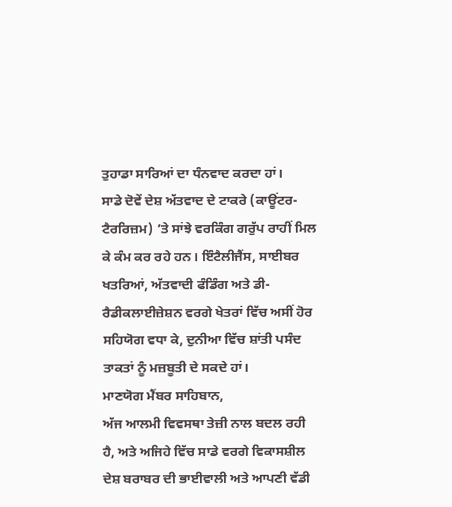ਤੁਹਾਡਾ ਸਾਰਿਆਂ ਦਾ ਧੰਨਵਾਦ ਕਰਦਾ ਹਾਂ।
ਸਾਡੇ ਦੋਵੇਂ ਦੇਸ਼ ਅੱਤਵਾਦ ਦੇ ਟਾਕਰੇ (ਕਾਊਂਟਰ-ਟੈਰਰਿਜ਼ਮ) ’ਤੇ ਸਾਂਝੇ ਵਰਕਿੰਗ ਗਰੁੱਪ ਰਾਹੀਂ ਮਿਲ ਕੇ ਕੰਮ ਕਰ ਰਹੇ ਹਨ। ਇੰਟੈਲੀਜੈਂਸ, ਸਾਈਬਰ ਖਤਰਿਆਂ, ਅੱਤਵਾਦੀ ਫੰਡਿੰਗ ਅਤੇ ਡੀ-ਰੈਡੀਕਲਾਈਜ਼ੇਸ਼ਨ ਵਰਗੇ ਖੇਤਰਾਂ ਵਿੱਚ ਅਸੀਂ ਹੋਰ ਸਹਿਯੋਗ ਵਧਾ ਕੇ, ਦੁਨੀਆ ਵਿੱਚ ਸ਼ਾਂਤੀ ਪਸੰਦ ਤਾਕਤਾਂ ਨੂੰ ਮਜ਼ਬੂਤੀ ਦੇ ਸਕਦੇ ਹਾਂ।
ਮਾਣਯੋਗ ਮੈਂਬਰ ਸਾਹਿਬਾਨ,
ਅੱਜ ਆਲਮੀ ਵਿਵਸਥਾ ਤੇਜ਼ੀ ਨਾਲ ਬਦਲ ਰਹੀ ਹੈ, ਅਤੇ ਅਜਿਹੇ ਵਿੱਚ ਸਾਡੇ ਵਰਗੇ ਵਿਕਾਸਸ਼ੀਲ ਦੇਸ਼ ਬਰਾਬਰ ਦੀ ਭਾਈਵਾਲੀ ਅਤੇ ਆਪਣੀ ਵੱਡੀ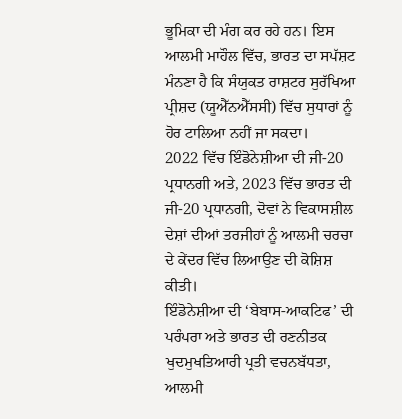ਭੂਮਿਕਾ ਦੀ ਮੰਗ ਕਰ ਰਹੇ ਹਨ। ਇਸ ਆਲਮੀ ਮਾਹੌਲ ਵਿੱਚ, ਭਾਰਤ ਦਾ ਸਪੱਸ਼ਟ ਮੰਨਣਾ ਹੈ ਕਿ ਸੰਯੁਕਤ ਰਾਸ਼ਟਰ ਸੁਰੱਖਿਆ ਪ੍ਰੀਸ਼ਦ (ਯੂਐੱਨਐੱਸਸੀ) ਵਿੱਚ ਸੁਧਾਰਾਂ ਨੂੰ ਹੋਰ ਟਾਲਿਆ ਨਹੀਂ ਜਾ ਸਕਦਾ।
2022 ਵਿੱਚ ਇੰਡੋਨੇਸ਼ੀਆ ਦੀ ਜੀ-20 ਪ੍ਰਧਾਨਗੀ ਅਤੇ, 2023 ਵਿੱਚ ਭਾਰਤ ਦੀ ਜੀ-20 ਪ੍ਰਧਾਨਗੀ, ਦੋਵਾਂ ਨੇ ਵਿਕਾਸਸ਼ੀਲ ਦੇਸ਼ਾਂ ਦੀਆਂ ਤਰਜੀਹਾਂ ਨੂੰ ਆਲਮੀ ਚਰਚਾ ਦੇ ਕੇਂਦਰ ਵਿੱਚ ਲਿਆਉਣ ਦੀ ਕੋਸ਼ਿਸ਼ ਕੀਤੀ।
ਇੰਡੋਨੇਸ਼ੀਆ ਦੀ ‘ਬੇਬਾਸ-ਆਕਟਿਫ’ ਦੀ ਪਰੰਪਰਾ ਅਤੇ ਭਾਰਤ ਦੀ ਰਣਨੀਤਕ ਖੁਦਮੁਖਤਿਆਰੀ ਪ੍ਰਤੀ ਵਚਨਬੱਧਤਾ, ਆਲਮੀ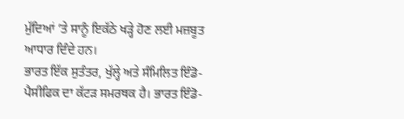ਮੁੱਦਿਆਂ ’ਤੇ ਸਾਨੂੰ ਇਕੱਠੇ ਖੜ੍ਹੇ ਹੋਣ ਲਈ ਮਜ਼ਬੂਤ ਆਧਾਰ ਦਿੰਦੇ ਹਨ।
ਭਾਰਤ ਇੱਕ ਸੁਤੰਤਰ, ਖੁੱਲ੍ਹੇ ਅਤੇ ਸੰਮਿਲਿਤ ਇੰਡੋ-ਪੈਸੀਫਿਕ ਦਾ ਕੱਟੜ ਸਮਰਥਕ ਹੈ। ਭਾਰਤ ਇੰਡੋ-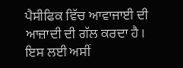ਪੈਸੀਫਿਕ ਵਿੱਚ ਆਵਾਜਾਈ ਦੀ ਆਜ਼ਾਦੀ ਦੀ ਗੱਲ ਕਰਦਾ ਹੈ। ਇਸ ਲਈ ਅਸੀਂ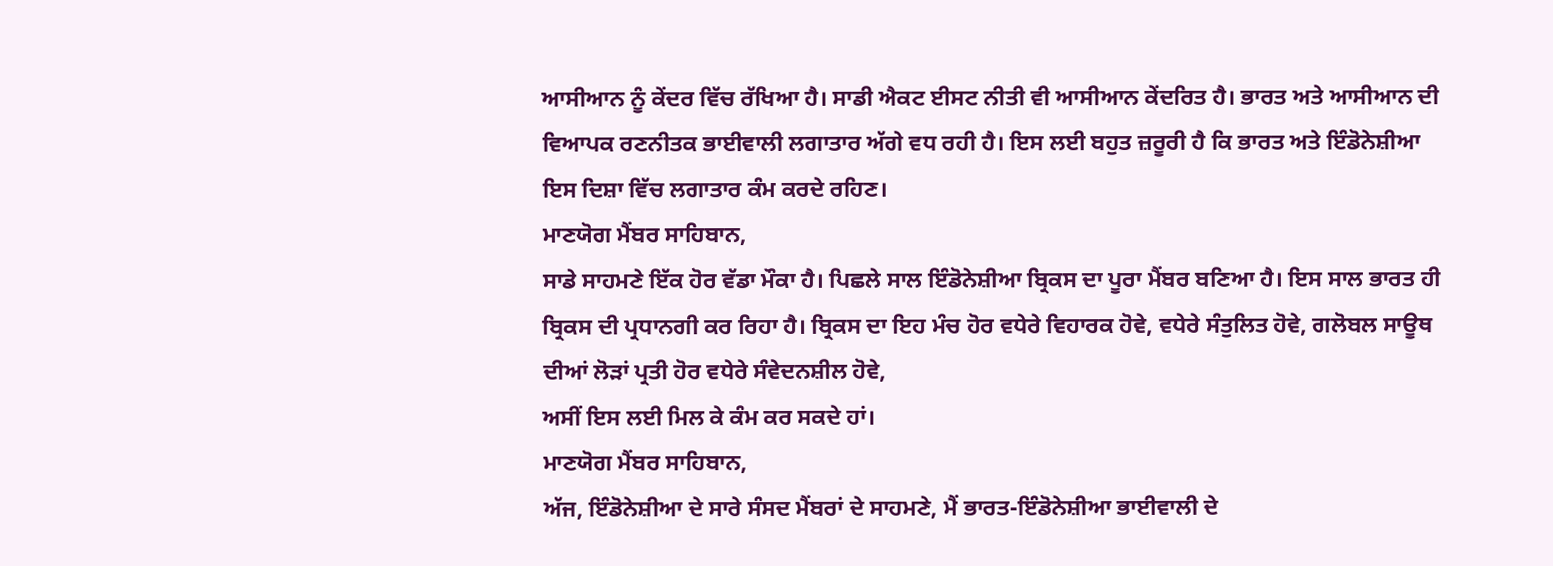ਆਸੀਆਨ ਨੂੰ ਕੇਂਦਰ ਵਿੱਚ ਰੱਖਿਆ ਹੈ। ਸਾਡੀ ਐਕਟ ਈਸਟ ਨੀਤੀ ਵੀ ਆਸੀਆਨ ਕੇਂਦਰਿਤ ਹੈ। ਭਾਰਤ ਅਤੇ ਆਸੀਆਨ ਦੀ ਵਿਆਪਕ ਰਣਨੀਤਕ ਭਾਈਵਾਲੀ ਲਗਾਤਾਰ ਅੱਗੇ ਵਧ ਰਹੀ ਹੈ। ਇਸ ਲਈ ਬਹੁਤ ਜ਼ਰੂਰੀ ਹੈ ਕਿ ਭਾਰਤ ਅਤੇ ਇੰਡੋਨੇਸ਼ੀਆ ਇਸ ਦਿਸ਼ਾ ਵਿੱਚ ਲਗਾਤਾਰ ਕੰਮ ਕਰਦੇ ਰਹਿਣ।
ਮਾਣਯੋਗ ਮੈਂਬਰ ਸਾਹਿਬਾਨ,
ਸਾਡੇ ਸਾਹਮਣੇ ਇੱਕ ਹੋਰ ਵੱਡਾ ਮੌਕਾ ਹੈ। ਪਿਛਲੇ ਸਾਲ ਇੰਡੋਨੇਸ਼ੀਆ ਬ੍ਰਿਕਸ ਦਾ ਪੂਰਾ ਮੈਂਬਰ ਬਣਿਆ ਹੈ। ਇਸ ਸਾਲ ਭਾਰਤ ਹੀ ਬ੍ਰਿਕਸ ਦੀ ਪ੍ਰਧਾਨਗੀ ਕਰ ਰਿਹਾ ਹੈ। ਬ੍ਰਿਕਸ ਦਾ ਇਹ ਮੰਚ ਹੋਰ ਵਧੇਰੇ ਵਿਹਾਰਕ ਹੋਵੇ, ਵਧੇਰੇ ਸੰਤੁਲਿਤ ਹੋਵੇ, ਗਲੋਬਲ ਸਾਊਥ ਦੀਆਂ ਲੋੜਾਂ ਪ੍ਰਤੀ ਹੋਰ ਵਧੇਰੇ ਸੰਵੇਦਨਸ਼ੀਲ ਹੋਵੇ,
ਅਸੀਂ ਇਸ ਲਈ ਮਿਲ ਕੇ ਕੰਮ ਕਰ ਸਕਦੇ ਹਾਂ।
ਮਾਣਯੋਗ ਮੈਂਬਰ ਸਾਹਿਬਾਨ,
ਅੱਜ, ਇੰਡੋਨੇਸ਼ੀਆ ਦੇ ਸਾਰੇ ਸੰਸਦ ਮੈਂਬਰਾਂ ਦੇ ਸਾਹਮਣੇ, ਮੈਂ ਭਾਰਤ-ਇੰਡੋਨੇਸ਼ੀਆ ਭਾਈਵਾਲੀ ਦੇ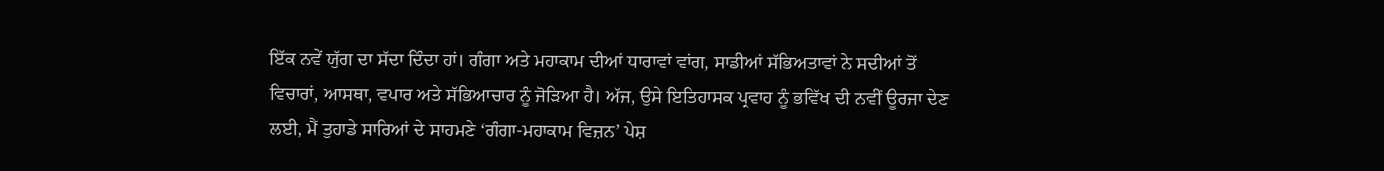ਇੱਕ ਨਵੇਂ ਯੁੱਗ ਦਾ ਸੱਦਾ ਦਿੰਦਾ ਹਾਂ। ਗੰਗਾ ਅਤੇ ਮਹਾਕਾਮ ਦੀਆਂ ਧਾਰਾਵਾਂ ਵਾਂਗ, ਸਾਡੀਆਂ ਸੱਭਿਅਤਾਵਾਂ ਨੇ ਸਦੀਆਂ ਤੋਂ ਵਿਚਾਰਾਂ, ਆਸਥਾ, ਵਪਾਰ ਅਤੇ ਸੱਭਿਆਚਾਰ ਨੂੰ ਜੋੜਿਆ ਹੈ। ਅੱਜ, ਉਸੇ ਇਤਿਹਾਸਕ ਪ੍ਰਵਾਹ ਨੂੰ ਭਵਿੱਖ ਦੀ ਨਵੀਂ ਊਰਜਾ ਦੇਣ ਲਈ, ਮੈਂ ਤੁਹਾਡੇ ਸਾਰਿਆਂ ਦੇ ਸਾਹਮਣੇ ‘ਗੰਗਾ-ਮਹਾਕਾਮ ਵਿਜ਼ਨ’ ਪੇਸ਼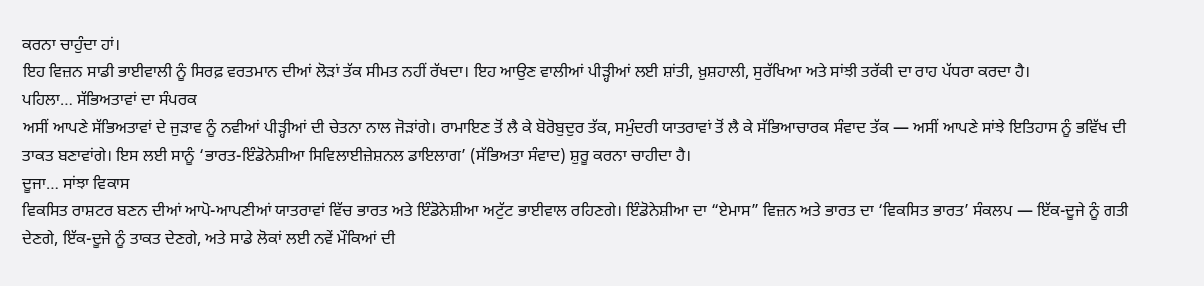ਕਰਨਾ ਚਾਹੁੰਦਾ ਹਾਂ।
ਇਹ ਵਿਜ਼ਨ ਸਾਡੀ ਭਾਈਵਾਲੀ ਨੂੰ ਸਿਰਫ਼ ਵਰਤਮਾਨ ਦੀਆਂ ਲੋੜਾਂ ਤੱਕ ਸੀਮਤ ਨਹੀਂ ਰੱਖਦਾ। ਇਹ ਆਉਣ ਵਾਲੀਆਂ ਪੀੜ੍ਹੀਆਂ ਲਈ ਸ਼ਾਂਤੀ, ਖ਼ੁਸ਼ਹਾਲੀ, ਸੁਰੱਖਿਆ ਅਤੇ ਸਾਂਝੀ ਤਰੱਕੀ ਦਾ ਰਾਹ ਪੱਧਰਾ ਕਰਦਾ ਹੈ।
ਪਹਿਲਾ… ਸੱਭਿਅਤਾਵਾਂ ਦਾ ਸੰਪਰਕ
ਅਸੀਂ ਆਪਣੇ ਸੱਭਿਅਤਾਵਾਂ ਦੇ ਜੁੜਾਵ ਨੂੰ ਨਵੀਆਂ ਪੀੜ੍ਹੀਆਂ ਦੀ ਚੇਤਨਾ ਨਾਲ ਜੋੜਾਂਗੇ। ਰਾਮਾਇਣ ਤੋਂ ਲੈ ਕੇ ਬੋਰੋਬੁਦੁਰ ਤੱਕ, ਸਮੁੰਦਰੀ ਯਾਤਰਾਵਾਂ ਤੋਂ ਲੈ ਕੇ ਸੱਭਿਆਚਾਰਕ ਸੰਵਾਦ ਤੱਕ — ਅਸੀਂ ਆਪਣੇ ਸਾਂਝੇ ਇਤਿਹਾਸ ਨੂੰ ਭਵਿੱਖ ਦੀ ਤਾਕਤ ਬਣਾਵਾਂਗੇ। ਇਸ ਲਈ ਸਾਨੂੰ ‘ਭਾਰਤ-ਇੰਡੋਨੇਸ਼ੀਆ ਸਿਵਿਲਾਈਜ਼ੇਸ਼ਨਲ ਡਾਇਲਾਗ’ (ਸੱਭਿਅਤਾ ਸੰਵਾਦ) ਸ਼ੁਰੂ ਕਰਨਾ ਚਾਹੀਦਾ ਹੈ।
ਦੂਜਾ… ਸਾਂਝਾ ਵਿਕਾਸ
ਵਿਕਸਿਤ ਰਾਸ਼ਟਰ ਬਣਨ ਦੀਆਂ ਆਪੋ-ਆਪਣੀਆਂ ਯਾਤਰਾਵਾਂ ਵਿੱਚ ਭਾਰਤ ਅਤੇ ਇੰਡੋਨੇਸ਼ੀਆ ਅਟੁੱਟ ਭਾਈਵਾਲ ਰਹਿਣਗੇ। ਇੰਡੋਨੇਸ਼ੀਆ ਦਾ “ਏਮਾਸ” ਵਿਜ਼ਨ ਅਤੇ ਭਾਰਤ ਦਾ ‘ਵਿਕਸਿਤ ਭਾਰਤ’ ਸੰਕਲਪ — ਇੱਕ-ਦੂਜੇ ਨੂੰ ਗਤੀ ਦੇਣਗੇ, ਇੱਕ-ਦੂਜੇ ਨੂੰ ਤਾਕਤ ਦੇਣਗੇ, ਅਤੇ ਸਾਡੇ ਲੋਕਾਂ ਲਈ ਨਵੇਂ ਮੌਕਿਆਂ ਦੀ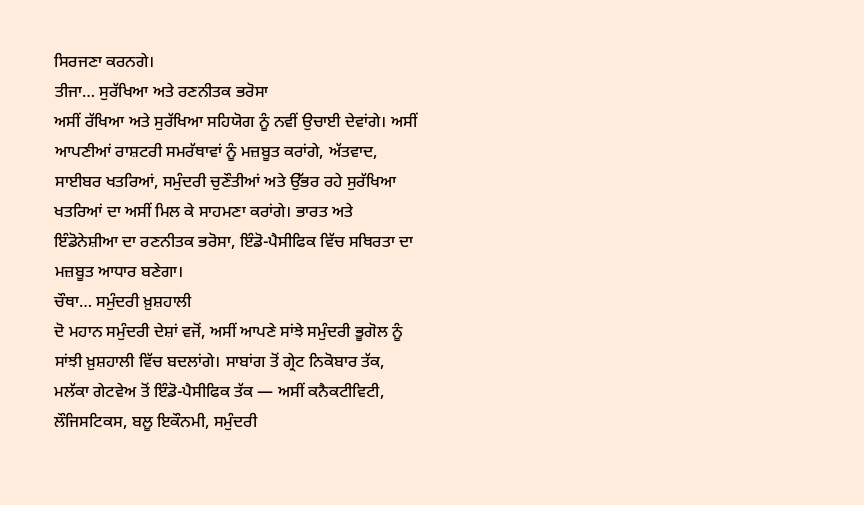ਸਿਰਜਣਾ ਕਰਨਗੇ।
ਤੀਜਾ… ਸੁਰੱਖਿਆ ਅਤੇ ਰਣਨੀਤਕ ਭਰੋਸਾ
ਅਸੀਂ ਰੱਖਿਆ ਅਤੇ ਸੁਰੱਖਿਆ ਸਹਿਯੋਗ ਨੂੰ ਨਵੀਂ ਉਚਾਈ ਦੇਵਾਂਗੇ। ਅਸੀਂ ਆਪਣੀਆਂ ਰਾਸ਼ਟਰੀ ਸਮਰੱਥਾਵਾਂ ਨੂੰ ਮਜ਼ਬੂਤ ਕਰਾਂਗੇ, ਅੱਤਵਾਦ, ਸਾਈਬਰ ਖਤਰਿਆਂ, ਸਮੁੰਦਰੀ ਚੁਣੌਤੀਆਂ ਅਤੇ ਉੱਭਰ ਰਹੇ ਸੁਰੱਖਿਆ ਖਤਰਿਆਂ ਦਾ ਅਸੀਂ ਮਿਲ ਕੇ ਸਾਹਮਣਾ ਕਰਾਂਗੇ। ਭਾਰਤ ਅਤੇ ਇੰਡੋਨੇਸ਼ੀਆ ਦਾ ਰਣਨੀਤਕ ਭਰੋਸਾ, ਇੰਡੋ-ਪੈਸੀਫਿਕ ਵਿੱਚ ਸਥਿਰਤਾ ਦਾ ਮਜ਼ਬੂਤ ਆਧਾਰ ਬਣੇਗਾ।
ਚੌਥਾ… ਸਮੁੰਦਰੀ ਖ਼ੁਸ਼ਹਾਲੀ
ਦੋ ਮਹਾਨ ਸਮੁੰਦਰੀ ਦੇਸ਼ਾਂ ਵਜੋਂ, ਅਸੀਂ ਆਪਣੇ ਸਾਂਝੇ ਸਮੁੰਦਰੀ ਭੂਗੋਲ ਨੂੰ ਸਾਂਝੀ ਖ਼ੁਸ਼ਹਾਲੀ ਵਿੱਚ ਬਦਲਾਂਗੇ। ਸਾਬਾਂਗ ਤੋਂ ਗ੍ਰੇਟ ਨਿਕੋਬਾਰ ਤੱਕ, ਮਲੱਕਾ ਗੇਟਵੇਅ ਤੋਂ ਇੰਡੋ-ਪੈਸੀਫਿਕ ਤੱਕ — ਅਸੀਂ ਕਨੈਕਟੀਵਿਟੀ, ਲੌਜਿਸਟਿਕਸ, ਬਲੂ ਇਕੌਨਮੀ, ਸਮੁੰਦਰੀ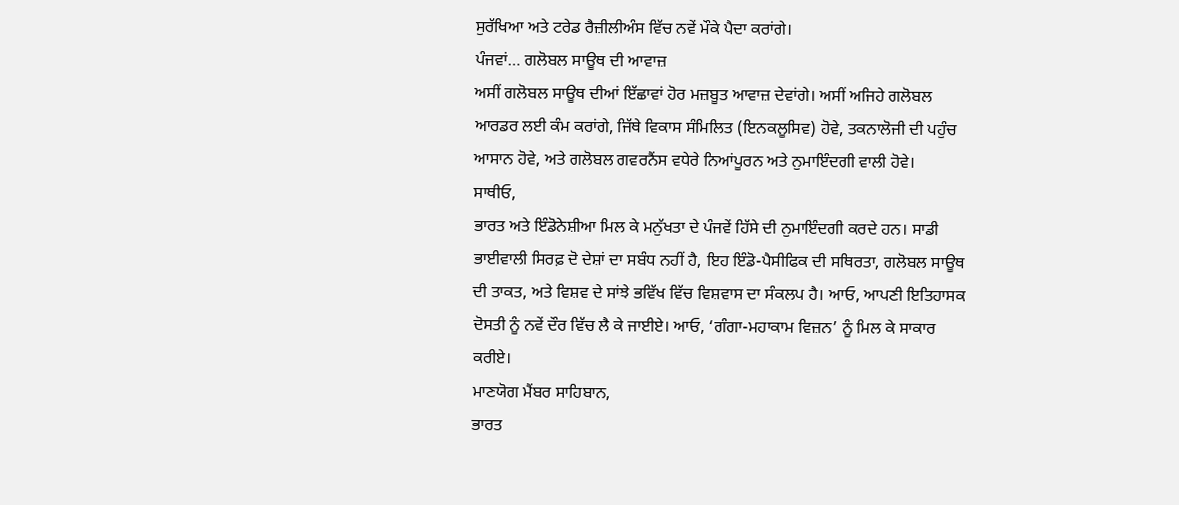ਸੁਰੱਖਿਆ ਅਤੇ ਟਰੇਡ ਰੈਜ਼ੀਲੀਅੰਸ ਵਿੱਚ ਨਵੇਂ ਮੌਕੇ ਪੈਦਾ ਕਰਾਂਗੇ।
ਪੰਜਵਾਂ… ਗਲੋਬਲ ਸਾਊਥ ਦੀ ਆਵਾਜ਼
ਅਸੀਂ ਗਲੋਬਲ ਸਾਊਥ ਦੀਆਂ ਇੱਛਾਵਾਂ ਹੋਰ ਮਜ਼ਬੂਤ ਆਵਾਜ਼ ਦੇਵਾਂਗੇ। ਅਸੀਂ ਅਜਿਹੇ ਗਲੋਬਲ ਆਰਡਰ ਲਈ ਕੰਮ ਕਰਾਂਗੇ, ਜਿੱਥੇ ਵਿਕਾਸ ਸੰਮਿਲਿਤ (ਇਨਕਲੂਸਿਵ) ਹੋਵੇ, ਤਕਨਾਲੋਜੀ ਦੀ ਪਹੁੰਚ ਆਸਾਨ ਹੋਵੇ, ਅਤੇ ਗਲੋਬਲ ਗਵਰਨੈਂਸ ਵਧੇਰੇ ਨਿਆਂਪੂਰਨ ਅਤੇ ਨੁਮਾਇੰਦਗੀ ਵਾਲੀ ਹੋਵੇ।
ਸਾਥੀਓ,
ਭਾਰਤ ਅਤੇ ਇੰਡੋਨੇਸ਼ੀਆ ਮਿਲ ਕੇ ਮਨੁੱਖਤਾ ਦੇ ਪੰਜਵੇਂ ਹਿੱਸੇ ਦੀ ਨੁਮਾਇੰਦਗੀ ਕਰਦੇ ਹਨ। ਸਾਡੀ ਭਾਈਵਾਲੀ ਸਿਰਫ਼ ਦੋ ਦੇਸ਼ਾਂ ਦਾ ਸਬੰਧ ਨਹੀਂ ਹੈ, ਇਹ ਇੰਡੋ-ਪੈਸੀਫਿਕ ਦੀ ਸਥਿਰਤਾ, ਗਲੋਬਲ ਸਾਊਥ ਦੀ ਤਾਕਤ, ਅਤੇ ਵਿਸ਼ਵ ਦੇ ਸਾਂਝੇ ਭਵਿੱਖ ਵਿੱਚ ਵਿਸ਼ਵਾਸ ਦਾ ਸੰਕਲਪ ਹੈ। ਆਓ, ਆਪਣੀ ਇਤਿਹਾਸਕ ਦੋਸਤੀ ਨੂੰ ਨਵੇਂ ਦੌਰ ਵਿੱਚ ਲੈ ਕੇ ਜਾਈਏ। ਆਓ, ‘ਗੰਗਾ-ਮਹਾਕਾਮ ਵਿਜ਼ਨ’ ਨੂੰ ਮਿਲ ਕੇ ਸਾਕਾਰ ਕਰੀਏ।
ਮਾਣਯੋਗ ਮੈਂਬਰ ਸਾਹਿਬਾਨ,
ਭਾਰਤ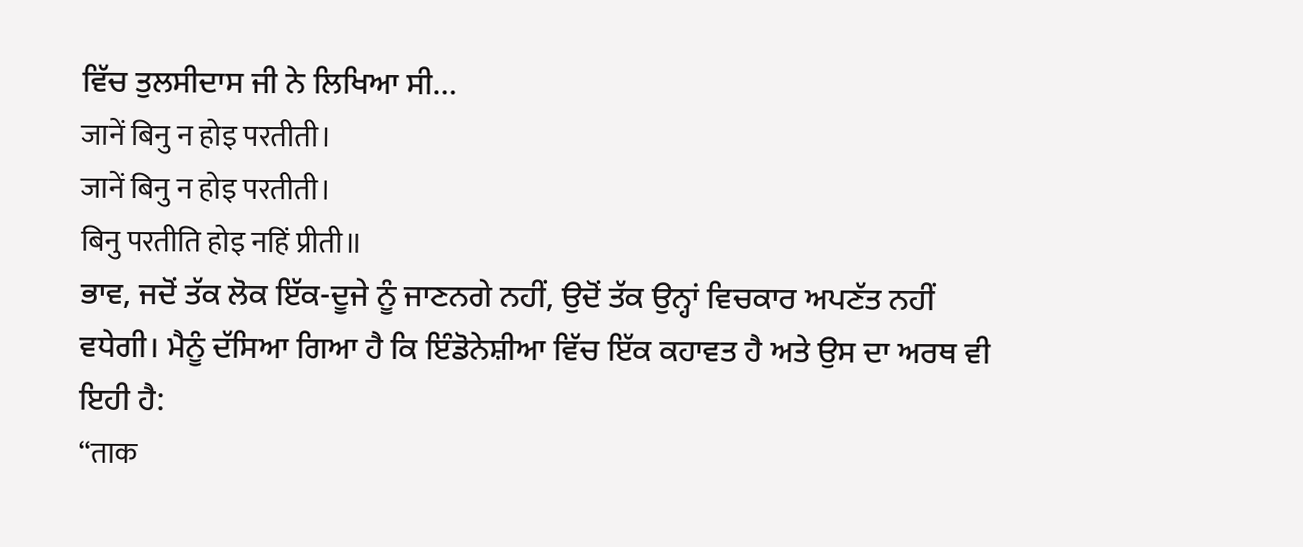ਵਿੱਚ ਤੁਲਸੀਦਾਸ ਜੀ ਨੇ ਲਿਖਿਆ ਸੀ…
जानें बिनु न होइ परतीती।
जानें बिनु न होइ परतीती।
बिनु परतीति होइ नहिं प्रीती॥
ਭਾਵ, ਜਦੋਂ ਤੱਕ ਲੋਕ ਇੱਕ-ਦੂਜੇ ਨੂੰ ਜਾਣਨਗੇ ਨਹੀਂ, ਉਦੋਂ ਤੱਕ ਉਨ੍ਹਾਂ ਵਿਚਕਾਰ ਅਪਣੱਤ ਨਹੀਂ ਵਧੇਗੀ। ਮੈਨੂੰ ਦੱਸਿਆ ਗਿਆ ਹੈ ਕਿ ਇੰਡੋਨੇਸ਼ੀਆ ਵਿੱਚ ਇੱਕ ਕਹਾਵਤ ਹੈ ਅਤੇ ਉਸ ਦਾ ਅਰਥ ਵੀ ਇਹੀ ਹੈ:
“ताक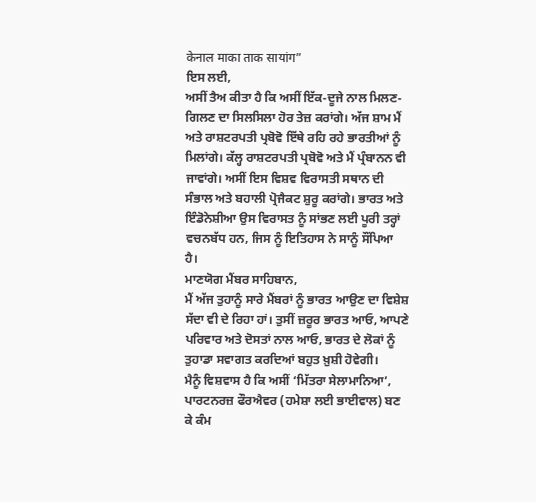केनाल माका ताक सायांग”
ਇਸ ਲਈ,
ਅਸੀਂ ਤੈਅ ਕੀਤਾ ਹੈ ਕਿ ਅਸੀਂ ਇੱਕ-ਦੂਜੇ ਨਾਲ ਮਿਲਣ-ਗਿਲਣ ਦਾ ਸਿਲਸਿਲਾ ਹੋਰ ਤੇਜ਼ ਕਰਾਂਗੇ। ਅੱਜ ਸ਼ਾਮ ਮੈਂ ਅਤੇ ਰਾਸ਼ਟਰਪਤੀ ਪ੍ਰਬੋਵੋ ਇੱਥੇ ਰਹਿ ਰਹੇ ਭਾਰਤੀਆਂ ਨੂੰ ਮਿਲਾਂਗੇ। ਕੱਲ੍ਹ ਰਾਸ਼ਟਰਪਤੀ ਪ੍ਰਬੋਵੋ ਅਤੇ ਮੈਂ ਪ੍ਰੰਬਾਨਨ ਵੀ ਜਾਵਾਂਗੇ। ਅਸੀਂ ਇਸ ਵਿਸ਼ਵ ਵਿਰਾਸਤੀ ਸਥਾਨ ਦੀ ਸੰਭਾਲ ਅਤੇ ਬਹਾਲੀ ਪ੍ਰੋਜੈਕਟ ਸ਼ੁਰੂ ਕਰਾਂਗੇ। ਭਾਰਤ ਅਤੇ ਇੰਡੋਨੇਸ਼ੀਆ ਉਸ ਵਿਰਾਸਤ ਨੂੰ ਸਾਂਭਣ ਲਈ ਪੂਰੀ ਤਰ੍ਹਾਂ ਵਚਨਬੱਧ ਹਨ, ਜਿਸ ਨੂੰ ਇਤਿਹਾਸ ਨੇ ਸਾਨੂੰ ਸੌਂਪਿਆ ਹੈ।
ਮਾਣਯੋਗ ਮੈਂਬਰ ਸਾਹਿਬਾਨ,
ਮੈਂ ਅੱਜ ਤੁਹਾਨੂੰ ਸਾਰੇ ਮੈਂਬਰਾਂ ਨੂੰ ਭਾਰਤ ਆਉਣ ਦਾ ਵਿਸ਼ੇਸ਼ ਸੱਦਾ ਵੀ ਦੇ ਰਿਹਾ ਹਾਂ। ਤੁਸੀਂ ਜ਼ਰੂਰ ਭਾਰਤ ਆਓ, ਆਪਣੇ ਪਰਿਵਾਰ ਅਤੇ ਦੋਸਤਾਂ ਨਾਲ ਆਓ, ਭਾਰਤ ਦੇ ਲੋਕਾਂ ਨੂੰ ਤੁਹਾਡਾ ਸਵਾਗਤ ਕਰਦਿਆਂ ਬਹੁਤ ਖ਼ੁਸ਼ੀ ਹੋਵੇਗੀ।
ਮੈਨੂੰ ਵਿਸ਼ਵਾਸ ਹੈ ਕਿ ਅਸੀਂ ‘ਮਿੱਤਰਾ ਸੇਲਾਮਾਨਿਆ’, ਪਾਰਟਨਰਜ਼ ਫੌਰਐਵਰ (ਹਮੇਸ਼ਾ ਲਈ ਭਾਈਵਾਲ) ਬਣ ਕੇ ਕੰਮ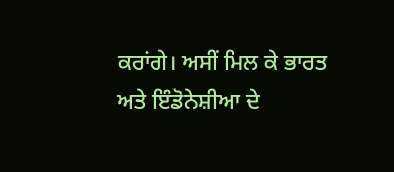ਕਰਾਂਗੇ। ਅਸੀਂ ਮਿਲ ਕੇ ਭਾਰਤ ਅਤੇ ਇੰਡੋਨੇਸ਼ੀਆ ਦੇ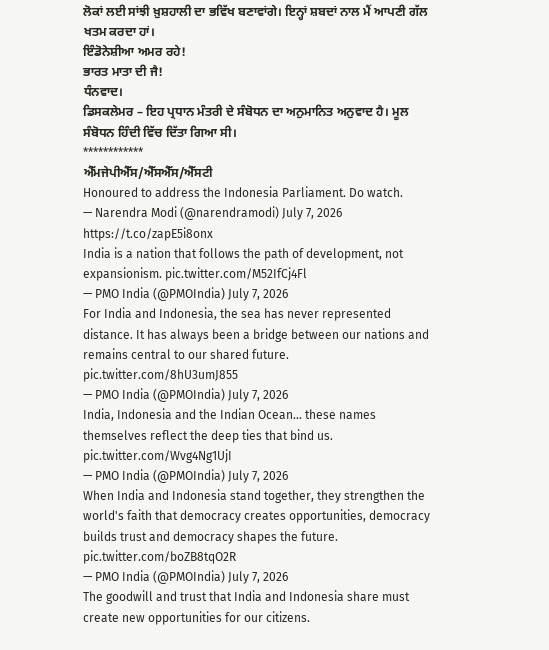ਲੋਕਾਂ ਲਈ ਸਾਂਝੀ ਖ਼ੁਸ਼ਹਾਲੀ ਦਾ ਭਵਿੱਖ ਬਣਾਵਾਂਗੇ। ਇਨ੍ਹਾਂ ਸ਼ਬਦਾਂ ਨਾਲ ਮੈਂ ਆਪਣੀ ਗੱਲ ਖਤਮ ਕਰਦਾ ਹਾਂ।
ਇੰਡੋਨੇਸ਼ੀਆ ਅਮਰ ਰਹੇ!
ਭਾਰਤ ਮਾਤਾ ਦੀ ਜੈ!
ਧੰਨਵਾਦ।
ਡਿਸਕਲੇਮਰ – ਇਹ ਪ੍ਰਧਾਨ ਮੰਤਰੀ ਦੇ ਸੰਬੋਧਨ ਦਾ ਅਨੁਮਾਨਿਤ ਅਨੁਵਾਦ ਹੈ। ਮੂਲ ਸੰਬੋਧਨ ਹਿੰਦੀ ਵਿੱਚ ਦਿੱਤਾ ਗਿਆ ਸੀ।
************
ਐੱਮਜੇਪੀਐੱਸ/ਐੱਸਐੱਸ/ਐੱਸਟੀ
Honoured to address the Indonesia Parliament. Do watch.
— Narendra Modi (@narendramodi) July 7, 2026
https://t.co/zapE5i8onx
India is a nation that follows the path of development, not expansionism. pic.twitter.com/M52IfCj4Fl
— PMO India (@PMOIndia) July 7, 2026
For India and Indonesia, the sea has never represented distance. It has always been a bridge between our nations and remains central to our shared future. pic.twitter.com/8hU3umJ855
— PMO India (@PMOIndia) July 7, 2026
India, Indonesia and the Indian Ocean... these names themselves reflect the deep ties that bind us. pic.twitter.com/Wvg4Ng1UjI
— PMO India (@PMOIndia) July 7, 2026
When India and Indonesia stand together, they strengthen the world's faith that democracy creates opportunities, democracy builds trust and democracy shapes the future. pic.twitter.com/boZB8tqO2R
— PMO India (@PMOIndia) July 7, 2026
The goodwill and trust that India and Indonesia share must create new opportunities for our citizens.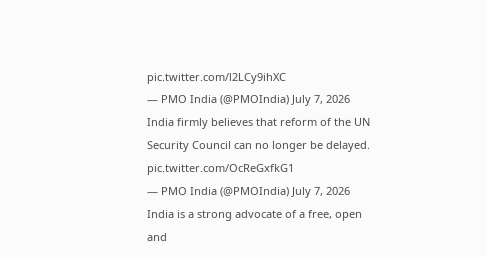pic.twitter.com/l2LCy9ihXC
— PMO India (@PMOIndia) July 7, 2026
India firmly believes that reform of the UN Security Council can no longer be delayed. pic.twitter.com/OcReGxfkG1
— PMO India (@PMOIndia) July 7, 2026
India is a strong advocate of a free, open and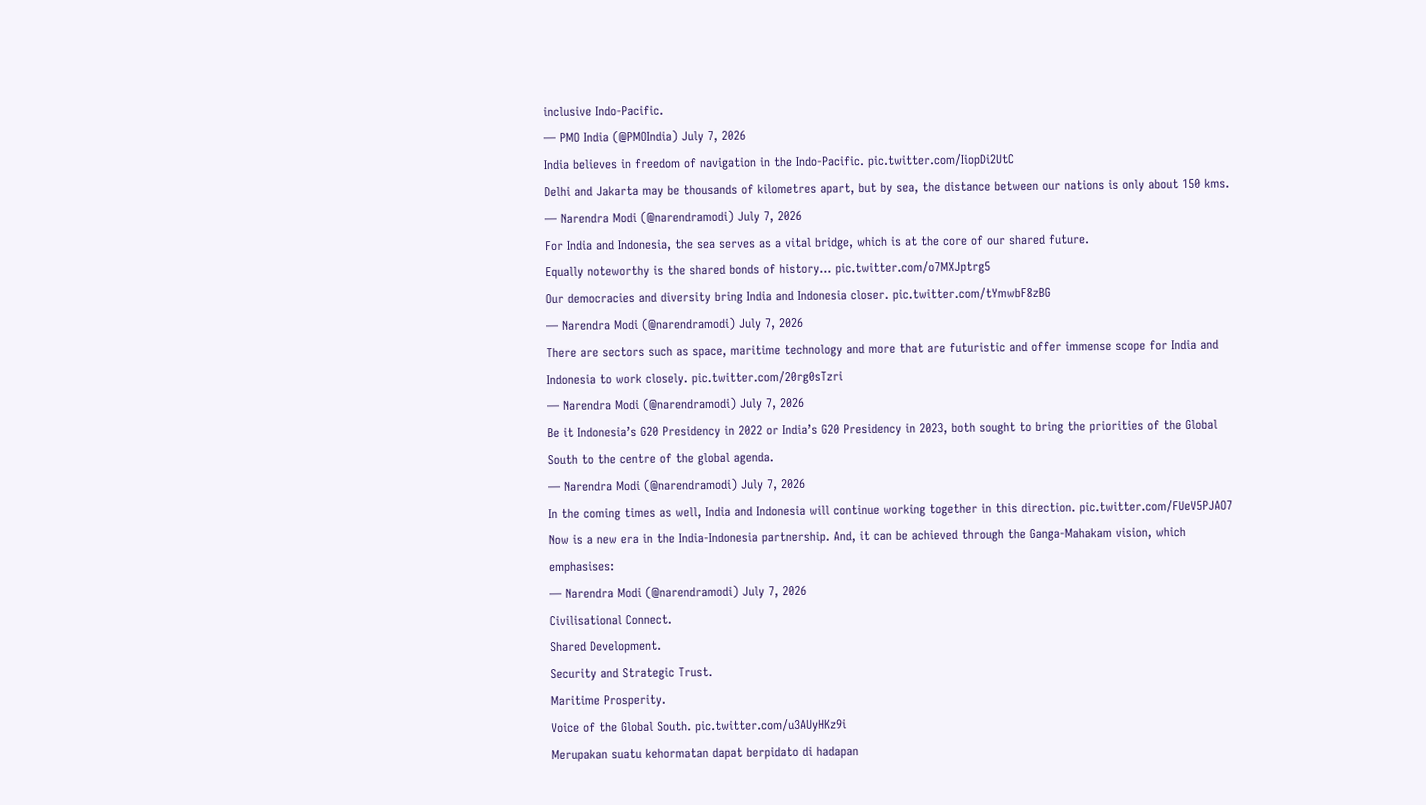inclusive Indo-Pacific.
— PMO India (@PMOIndia) July 7, 2026
India believes in freedom of navigation in the Indo-Pacific. pic.twitter.com/IiopDi2UtC
Delhi and Jakarta may be thousands of kilometres apart, but by sea, the distance between our nations is only about 150 kms.
— Narendra Modi (@narendramodi) July 7, 2026
For India and Indonesia, the sea serves as a vital bridge, which is at the core of our shared future.
Equally noteworthy is the shared bonds of history… pic.twitter.com/o7MXJptrg5
Our democracies and diversity bring India and Indonesia closer. pic.twitter.com/tYmwbF8zBG
— Narendra Modi (@narendramodi) July 7, 2026
There are sectors such as space, maritime technology and more that are futuristic and offer immense scope for India and Indonesia to work closely. pic.twitter.com/20rg0sTzri
— Narendra Modi (@narendramodi) July 7, 2026
Be it Indonesia’s G20 Presidency in 2022 or India’s G20 Presidency in 2023, both sought to bring the priorities of the Global South to the centre of the global agenda.
— Narendra Modi (@narendramodi) July 7, 2026
In the coming times as well, India and Indonesia will continue working together in this direction. pic.twitter.com/FUeV5PJAO7
Now is a new era in the India-Indonesia partnership. And, it can be achieved through the Ganga-Mahakam vision, which emphasises:
— Narendra Modi (@narendramodi) July 7, 2026
Civilisational Connect.
Shared Development.
Security and Strategic Trust.
Maritime Prosperity.
Voice of the Global South. pic.twitter.com/u3AUyHKz9i
Merupakan suatu kehormatan dapat berpidato di hadapan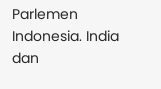Parlemen Indonesia. India dan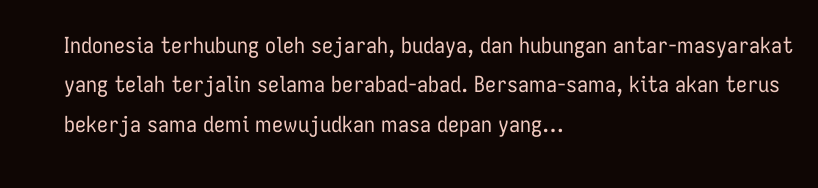Indonesia terhubung oleh sejarah, budaya, dan hubungan antar-masyarakat yang telah terjalin selama berabad-abad. Bersama-sama, kita akan terus bekerja sama demi mewujudkan masa depan yang…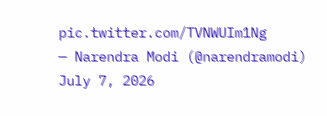pic.twitter.com/TVNWUIm1Ng
— Narendra Modi (@narendramodi) July 7, 2026